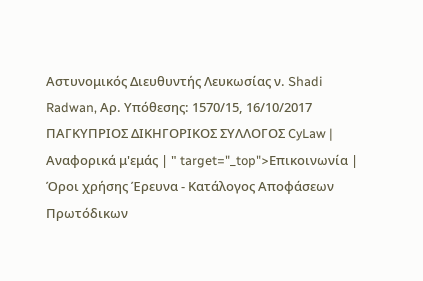Αστυνομικός Διευθυντής Λευκωσίας ν. Shadi Radwan, Αρ. Υπόθεσης: 1570/15, 16/10/2017 ΠΑΓΚΥΠΡΙΟΣ ΔΙΚΗΓΟΡΙΚΟΣ ΣΥΛΛΟΓΟΣ CyLaw | Αναφορικά μ'εμάς | " target="_top">Επικοινωνία | Όροι χρήσης Έρευνα - Κατάλογος Αποφάσεων Πρωτόδικων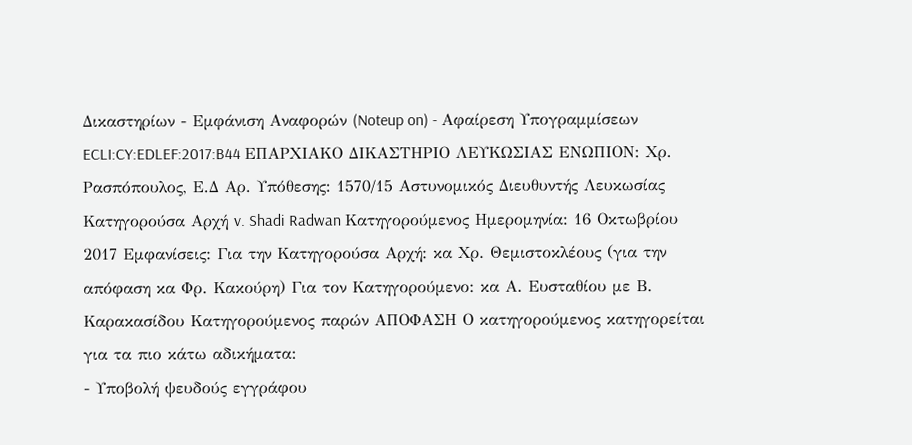Δικαστηρίων - Εμφάνιση Αναφορών (Noteup on) - Αφαίρεση Υπογραμμίσεων ECLI:CY:EDLEF:2017:B44 ΕΠΑΡΧΙΑΚΟ ΔΙΚΑΣΤΗΡΙΟ ΛΕΥΚΩΣΙΑΣ ΕΝΩΠΙΟΝ: Χρ. Ρασπόπουλος, Ε.Δ Αρ. Υπόθεσης: 1570/15 Αστυνομικός Διευθυντής Λευκωσίας Κατηγορούσα Αρχή v. Shadi Radwan Κατηγορούμενος Ημερομηνία: 16 Οκτωβρίου 2017 Εμφανίσεις: Για την Κατηγορούσα Αρχή: κα Χρ. Θεμιστοκλέους (για την απόφαση κα Φρ. Κακούρη) Για τον Κατηγορούμενο: κα Α. Ευσταθίου με Β. Καρακασίδου Κατηγορούμενος παρών ΑΠΟΦΑΣΗ Ο κατηγορούμενος κατηγορείται για τα πιο κάτω αδικήματα:
- Υποβολή ψευδούς εγγράφου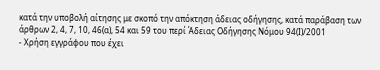κατά την υποβολή αίτησης με σκοπό την απόκτηση άδειας οδήγησης, κατά παράβαση των άρθρων 2, 4, 7, 10, 46(α), 54 και 59 του περί Άδειας Οδήγησης Νόμου 94(Ι)/2001
- Χρήση εγγράφου που έχει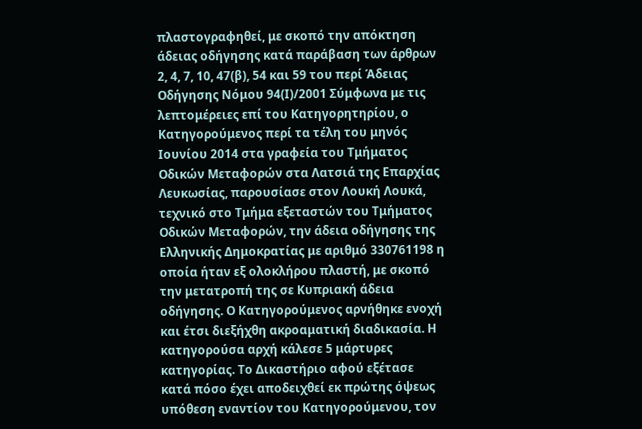πλαστογραφηθεί, με σκοπό την απόκτηση άδειας οδήγησης κατά παράβαση των άρθρων 2, 4, 7, 10, 47(β), 54 και 59 του περί Άδειας Οδήγησης Νόμου 94(Ι)/2001 Σύμφωνα με τις λεπτομέρειες επί του Κατηγορητηρίου, ο Κατηγορούμενος περί τα τέλη του μηνός Ιουνίου 2014 στα γραφεία του Τμήματος Οδικών Μεταφορών στα Λατσιά της Επαρχίας Λευκωσίας, παρουσίασε στον Λουκή Λουκά, τεχνικό στο Τμήμα εξεταστών του Τμήματος Οδικών Μεταφορών, την άδεια οδήγησης της Ελληνικής Δημοκρατίας με αριθμό 330761198 η οποία ήταν εξ ολοκλήρου πλαστή, με σκοπό την μετατροπή της σε Κυπριακή άδεια οδήγησης. Ο Κατηγορούμενος αρνήθηκε ενοχή και έτσι διεξήχθη ακροαματική διαδικασία. Η κατηγορούσα αρχή κάλεσε 5 μάρτυρες κατηγορίας. Το Δικαστήριο αφού εξέτασε κατά πόσο έχει αποδειχθεί εκ πρώτης όψεως υπόθεση εναντίον του Κατηγορούμενου, τον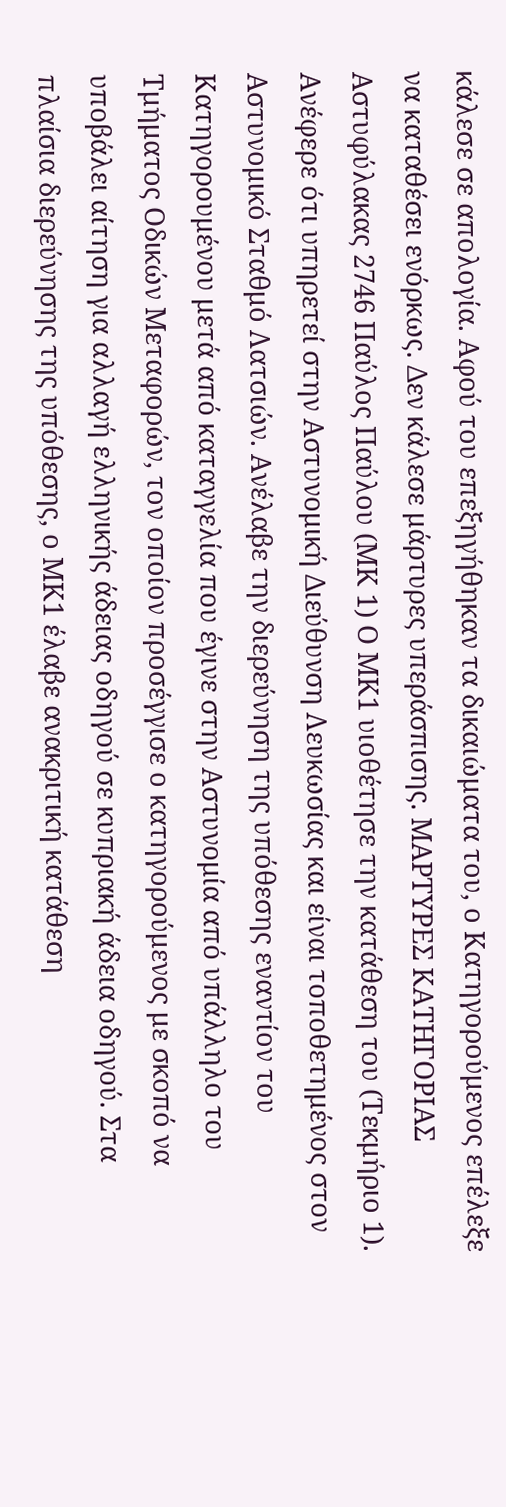κάλεσε σε απολογία. Αφού του επεξηγήθηκαν τα δικαιώματα του, ο Κατηγορούμενος επέλεξε να καταθέσει ενόρκως. Δεν κάλεσε μάρτυρες υπεράσπισης. ΜΑΡΤΥΡΕΣ ΚΑΤΗΓΟΡΙΑΣ Αστυφύλακας 2746 Παύλος Παύλου (ΜΚ 1) Ο ΜΚ1 υιοθέτησε την κατάθεση του (Τεκμήριο 1). Ανέφερε ότι υπηρετεί στην Αστυνομική Διεύθυνση Λευκωσίας και είναι τοποθετημένος στον Αστυνομικό Σταθμό Λατσιών. Ανέλαβε την διερεύνηση της υπόθεσης εναντίον του Κατηγορουμένου μετά από καταγγελία που έγινε στην Αστυνομία από υπάλληλο του Τμήματος Οδικών Μεταφορών, τον οποίον προσέγγισε ο κατηγορούμενος με σκοπό να υποβάλει αίτηση για αλλαγή ελληνικής άδειας οδηγού σε κυπριακή άδεια οδηγού. Στα πλαίσια διερεύνησης της υπόθεσης, ο ΜΚ1 έλαβε ανακριτική κατάθεση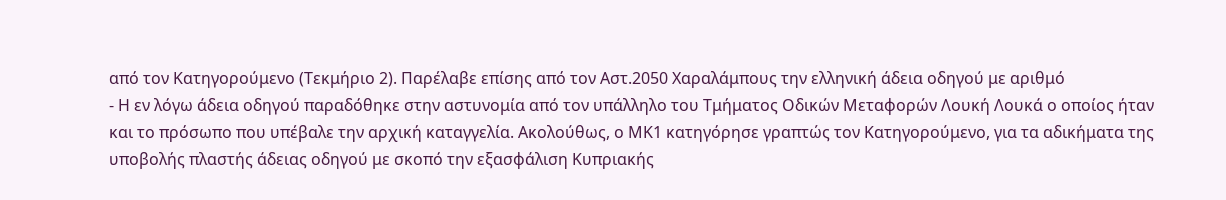από τον Κατηγορούμενο (Τεκμήριο 2). Παρέλαβε επίσης από τον Αστ.2050 Χαραλάμπους την ελληνική άδεια οδηγού με αριθμό
- Η εν λόγω άδεια οδηγού παραδόθηκε στην αστυνομία από τον υπάλληλο του Τμήματος Οδικών Μεταφορών Λουκή Λουκά ο οποίος ήταν και το πρόσωπο που υπέβαλε την αρχική καταγγελία. Ακολούθως, ο ΜΚ1 κατηγόρησε γραπτώς τον Κατηγορούμενο, για τα αδικήματα της υποβολής πλαστής άδειας οδηγού με σκοπό την εξασφάλιση Κυπριακής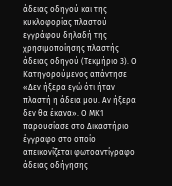άδειας οδηγού και της κυκλοφορίας πλαστού εγγράφου δηλαδή της χρησιμοποίησης πλαστής άδειας οδηγού (Τεκμήριο 3). Ο Κατηγορούμενος απάντησε «Δεν ήξερα εγώ ότι ήταν πλαστή η άδεια μου. Αν ήξερα δεν θα έκανα». Ο ΜΚ1 παρουσίασε στο Δικαστήριο έγγραφο στο οποίο απεικονίζεται φωτοαντίγραφο άδειας οδήγησης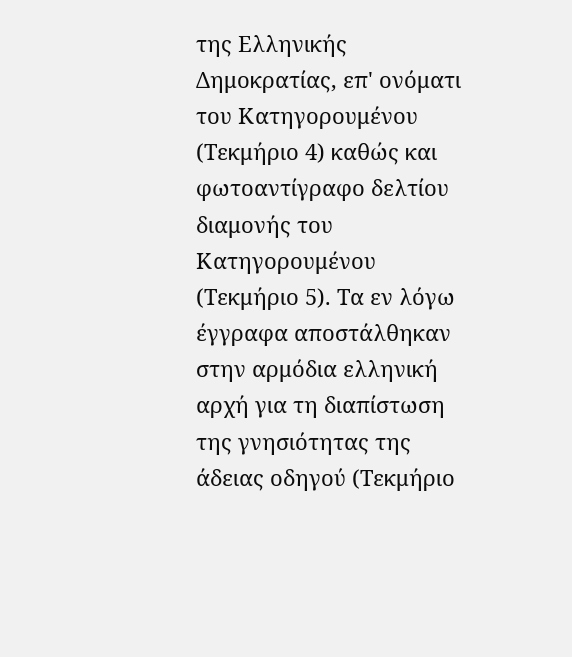της Ελληνικής Δημοκρατίας, επ' ονόματι του Κατηγορουμένου (Τεκμήριο 4) καθώς και φωτοαντίγραφο δελτίου διαμονής του Κατηγορουμένου (Τεκμήριο 5). Τα εν λόγω έγγραφα αποστάλθηκαν στην αρμόδια ελληνική αρχή για τη διαπίστωση της γνησιότητας της άδειας οδηγού (Τεκμήριο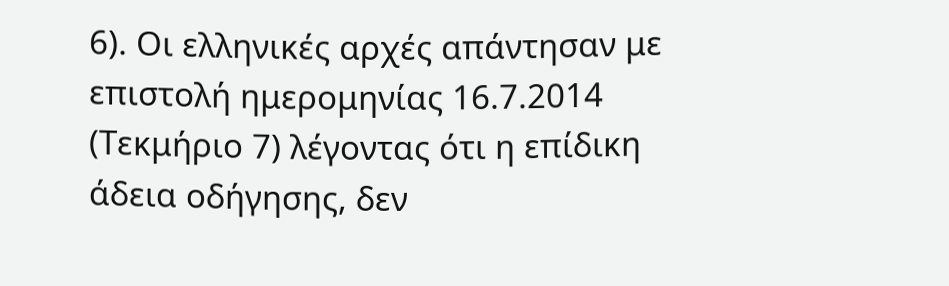6). Οι ελληνικές αρχές απάντησαν με επιστολή ημερομηνίας 16.7.2014 (Τεκμήριο 7) λέγοντας ότι η επίδικη άδεια οδήγησης, δεν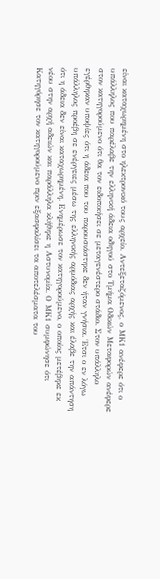είναι καταχωρημένη στο ηλεκτρονικό τους αρχείο. Αντεξεταζόμενος, ο ΜΚ1 ανέφερε ότι ο υπάλληλος που παρέλαβε την ελληνική άδεια οδηγού στο Τμήμα Οδικών Μεταφορών ανέφερε στον κατηγορούμενο ότι θα τον ειδοποιήσει σε μεταγενέστερο στάδιο. Στον υπάλληλο εγέρθηκαν υποψίες ότι η άδεια που του παρουσιάστηκε δεν ήταν γνήσια. Έτσι ο εν λόγω υπάλληλος προέβη σε ενέργειες μέσω της ελληνικής αρμόδιας αρχής και έλαβε την απάντηση ότι η άδεια δεν είναι καταχωρημένη. Ενημέρωσε τον κατηγορούμενο, ο οποίος μετέβηκε εκ νέου στην αρχή αδειών και παράλληλα κλήθηκε η Αστυνομία. Ο ΜΚ1 συμφώνησε ότι Κατηγόρησε τον κατηγορούμενο πριν εξασφαλίσει τα αποτελέσματα του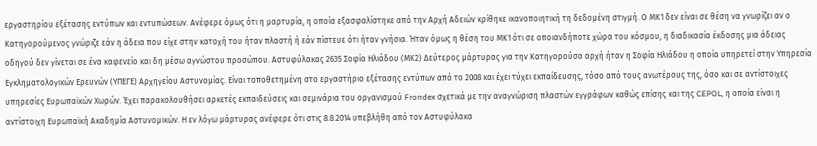εργαστηρίου εξέτασης εντύπων και εντυπώσεων. Ανέφερε όμως ότι η μαρτυρία, η οποία εξασφαλίστηκε από την Αρχή Αδειών κρίθηκε ικανοποιητική τη δεδομένη στιγμή. Ο ΜΚ1 δεν είναι σε θέση να γνωρίζει αν ο Κατηγορούμενος γνώριζε εάν η άδεια που είχε στην κατοχή του ήταν πλαστή ή εάν πίστευε ότι ήταν γνήσια. Ήταν όμως η θέση του ΜΚ1 ότι σε οποιανδήποτε χώρα του κόσμου, η διαδικασία έκδοσης μια άδειας οδηγού δεν γίνεται σε ένα καφενείο και δη μέσω αγνώστου προσώπου. Αστυφύλακας 2635 Σοφία Ηλιάδου (ΜΚ2) Δεύτερος μάρτυρας για την Κατηγορούσα αρχή ήταν η Σοφία Ηλιάδου η οποία υπηρετεί στην Υπηρεσία Εγκληματολογικών Ερευνών (ΥΠΕΓΕ) Αρχηγείου Αστυνομίας. Είναι τοποθετημένη στο εργαστήριο εξέτασης εντύπων από το 2008 και έχει τύχει εκπαίδευσης, τόσο από τους ανωτέρους της, όσο και σε αντίστοιχες υπηρεσίες Ευρωπαϊκών Χωρών. Έχει παρακολουθήσει αρκετές εκπαιδεύσεις και σεμινάρια του οργανισμού Frondex σχετικά με την αναγνώριση πλαστών εγγράφων καθώς επίσης και της CEPOL, η οποία είναι η αντίστοιχη Ευρωπαϊκή Ακαδημία Αστυνομικών. Η εν λόγω μάρτυρας ανέφερε ότι στις 8.8.2014 υπεβλήθη από τον Αστυφύλακα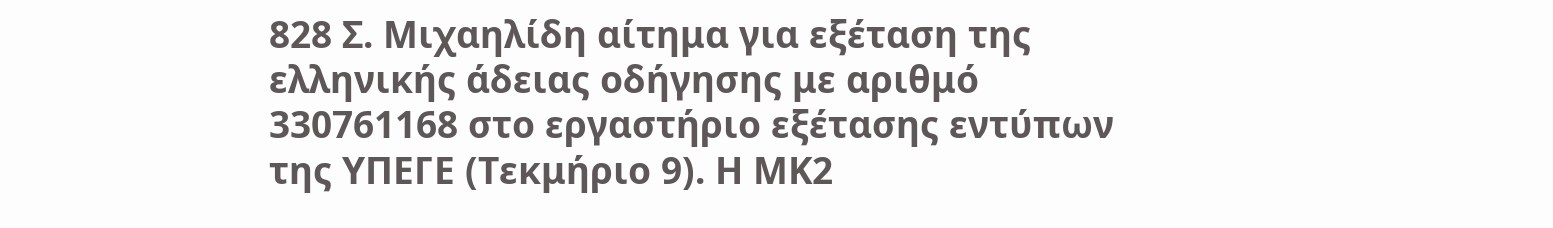828 Σ. Μιχαηλίδη αίτημα για εξέταση της ελληνικής άδειας οδήγησης με αριθμό 330761168 στο εργαστήριο εξέτασης εντύπων της ΥΠΕΓΕ (Τεκμήριο 9). Η ΜΚ2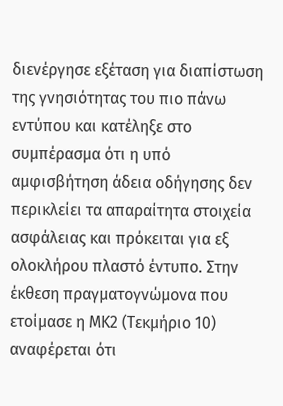διενέργησε εξέταση για διαπίστωση της γνησιότητας του πιο πάνω εντύπου και κατέληξε στο συμπέρασμα ότι η υπό αμφισβήτηση άδεια οδήγησης δεν περικλείει τα απαραίτητα στοιχεία ασφάλειας και πρόκειται για εξ ολοκλήρου πλαστό έντυπο. Στην έκθεση πραγματογνώμονα που ετοίμασε η ΜΚ2 (Τεκμήριο 10) αναφέρεται ότι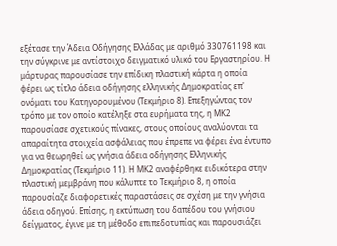εξέτασε την Άδεια Οδήγησης Ελλάδας με αριθμό 330761198 και την σύγκρινε με αντίστοιχο δειγματικό υλικό του Εργαστηρίου. Η μάρτυρας παρουσίασε την επίδικη πλαστική κάρτα η οποία φέρει ως τίτλο άδεια οδήγησης ελληνικής Δημοκρατίας επ' ονόματι του Κατηγορουμένου (Τεκμήριο 8). Επεξηγώντας τον τρόπο με τον οποίο κατέληξε στα ευρήματα της, η ΜΚ2 παρουσίασε σχετικούς πίνακες, στους οποίους αναλύονται τα απαραίτητα στοιχεία ασφάλειας που έπρεπε να φέρει ένα έντυπο για να θεωρηθεί ως γνήσια άδεια οδήγησης Ελληνικής Δημοκρατίας (Τεκμήριο 11). Η ΜΚ2 αναφέρθηκε ειδικότερα στην πλαστική μεμβράνη που κάλυπτε το Τεκμήριο 8, η οποία παρουσίαζε διαφορετικές παραστάσεις σε σχέση με την γνήσια άδεια οδηγού. Επίσης, η εκτύπωση του δαπέδου του γνήσιου δείγματος, έγινε με τη μέθοδο επιπεδοτυπίας και παρουσιάζει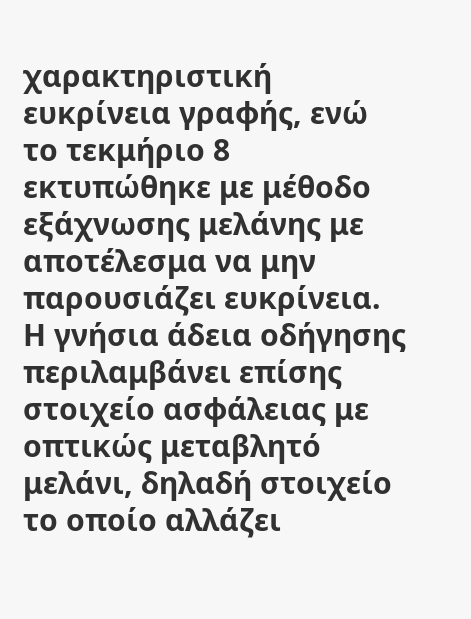χαρακτηριστική ευκρίνεια γραφής, ενώ το τεκμήριο 8 εκτυπώθηκε με μέθοδο εξάχνωσης μελάνης με αποτέλεσμα να μην παρουσιάζει ευκρίνεια. Η γνήσια άδεια οδήγησης περιλαμβάνει επίσης στοιχείο ασφάλειας με οπτικώς μεταβλητό μελάνι, δηλαδή στοιχείο το οποίο αλλάζει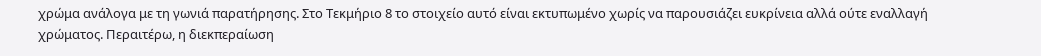χρώμα ανάλογα με τη γωνιά παρατήρησης. Στο Τεκμήριο 8 το στοιχείο αυτό είναι εκτυπωμένο χωρίς να παρουσιάζει ευκρίνεια αλλά ούτε εναλλαγή χρώματος. Περαιτέρω, η διεκπεραίωση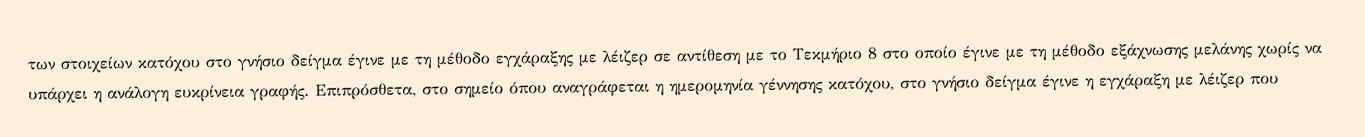των στοιχείων κατόχου στο γνήσιο δείγμα έγινε με τη μέθοδο εγχάραξης με λέιζερ σε αντίθεση με το Τεκμήριο 8 στο οποίο έγινε με τη μέθοδο εξάχνωσης μελάνης χωρίς να υπάρχει η ανάλογη ευκρίνεια γραφής. Επιπρόσθετα, στο σημείο όπου αναγράφεται η ημερομηνία γέννησης κατόχου, στο γνήσιο δείγμα έγινε η εγχάραξη με λέιζερ που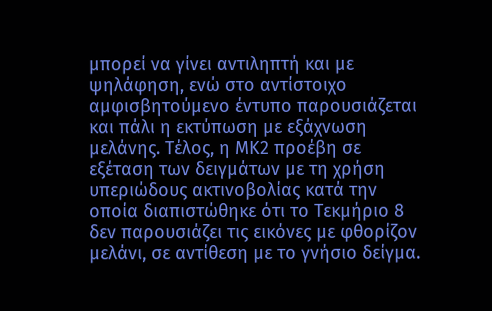μπορεί να γίνει αντιληπτή και με ψηλάφηση, ενώ στο αντίστοιχο αμφισβητούμενο έντυπο παρουσιάζεται και πάλι η εκτύπωση με εξάχνωση μελάνης. Τέλος, η ΜΚ2 προέβη σε εξέταση των δειγμάτων με τη χρήση υπεριώδους ακτινοβολίας κατά την οποία διαπιστώθηκε ότι το Τεκμήριο 8 δεν παρουσιάζει τις εικόνες με φθορίζον μελάνι, σε αντίθεση με το γνήσιο δείγμα.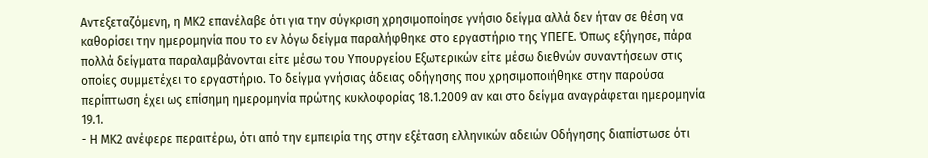Αντεξεταζόμενη, η ΜΚ2 επανέλαβε ότι για την σύγκριση χρησιμοποίησε γνήσιο δείγμα αλλά δεν ήταν σε θέση να καθορίσει την ημερομηνία που το εν λόγω δείγμα παραλήφθηκε στο εργαστήριο της ΥΠΕΓΕ. Όπως εξήγησε, πάρα πολλά δείγματα παραλαμβάνονται είτε μέσω του Υπουργείου Εξωτερικών είτε μέσω διεθνών συναντήσεων στις οποίες συμμετέχει το εργαστήριο. Το δείγμα γνήσιας άδειας οδήγησης που χρησιμοποιήθηκε στην παρούσα περίπτωση έχει ως επίσημη ημερομηνία πρώτης κυκλοφορίας 18.1.2009 αν και στο δείγμα αναγράφεται ημερομηνία 19.1.
- Η ΜΚ2 ανέφερε περαιτέρω, ότι από την εμπειρία της στην εξέταση ελληνικών αδειών Οδήγησης διαπίστωσε ότι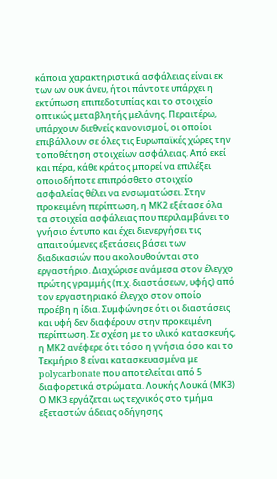κάποια χαρακτηριστικά ασφάλειας είναι εκ των ων ουκ άνευ, ήτοι πάντοτε υπάρχει η εκτύπωση επιπεδοτυπίας και το στοιχείο οπτικώς μεταβλητής μελάνης. Περαιτέρω, υπάρχουν διεθνείς κανονισμοί, οι οποίοι επιβάλλουν σε όλες τις Ευρωπαϊκές χώρες την τοποθέτηση στοιχείων ασφάλειας. Από εκεί και πέρα, κάθε κράτος μπορεί να επιλέξει οποιοδήποτε επιπρόσθετο στοιχείο ασφαλείας θέλει να ενσωματώσει. Στην προκειμένη περίπτωση, η ΜΚ2 εξέτασε όλα τα στοιχεία ασφάλειας που περιλαμβάνει το γνήσιο έντυπο και έχει διενεργήσει τις απαιτούμενες εξετάσεις βάσει των διαδικασιών που ακολουθούνται στο εργαστήριο. Διαχώρισε ανάμεσα στον έλεγχο πρώτης γραμμής (π.χ. διαστάσεων, υφής) από τον εργαστηριακό έλεγχο στον οποίο προέβη η ίδια. Συμφώνησε ότι οι διαστάσεις και υφή δεν διαφέρουν στην προκειμένη περίπτωση. Σε σχέση με το υλικό κατασκευής, η ΜΚ2 ανέφερε ότι τόσο η γνήσια όσο και το Τεκμήριο 8 είναι κατασκευασμένα με polycarbonate που αποτελείται από 5 διαφορετικά στρώματα. Λουκής Λουκά (ΜΚ3) Ο ΜΚ3 εργάζεται ως τεχνικός στο τμήμα εξεταστών άδειας οδήγησης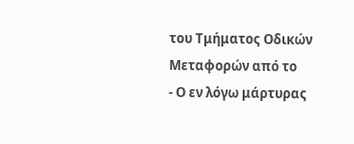του Τμήματος Οδικών Μεταφορών από το
- Ο εν λόγω μάρτυρας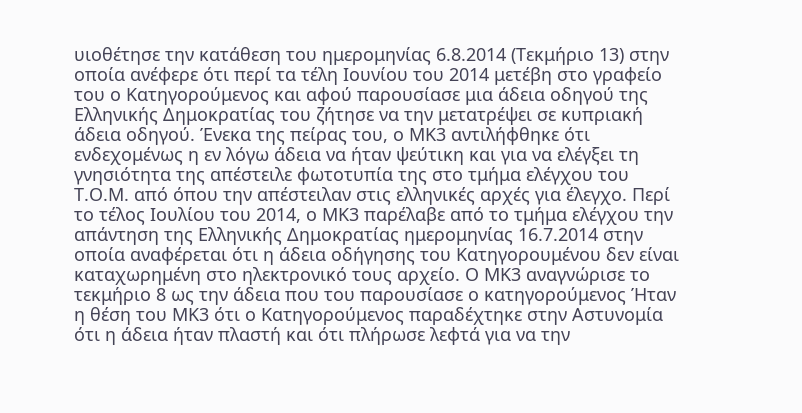υιοθέτησε την κατάθεση του ημερομηνίας 6.8.2014 (Τεκμήριο 13) στην οποία ανέφερε ότι περί τα τέλη Ιουνίου του 2014 μετέβη στο γραφείο του ο Κατηγορούμενος και αφού παρουσίασε μια άδεια οδηγού της Ελληνικής Δημοκρατίας του ζήτησε να την μετατρέψει σε κυπριακή άδεια οδηγού. Ένεκα της πείρας του, ο ΜΚ3 αντιλήφθηκε ότι ενδεχομένως η εν λόγω άδεια να ήταν ψεύτικη και για να ελέγξει τη γνησιότητα της απέστειλε φωτοτυπία της στο τμήμα ελέγχου του Τ.Ο.Μ. από όπου την απέστειλαν στις ελληνικές αρχές για έλεγχο. Περί το τέλος Ιουλίου του 2014, ο ΜΚ3 παρέλαβε από το τμήμα ελέγχου την απάντηση της Ελληνικής Δημοκρατίας ημερομηνίας 16.7.2014 στην οποία αναφέρεται ότι η άδεια οδήγησης του Κατηγορουμένου δεν είναι καταχωρημένη στο ηλεκτρονικό τους αρχείο. Ο ΜΚ3 αναγνώρισε το τεκμήριο 8 ως την άδεια που του παρουσίασε ο κατηγορούμενος Ήταν η θέση του ΜΚ3 ότι ο Κατηγορούμενος παραδέχτηκε στην Αστυνομία ότι η άδεια ήταν πλαστή και ότι πλήρωσε λεφτά για να την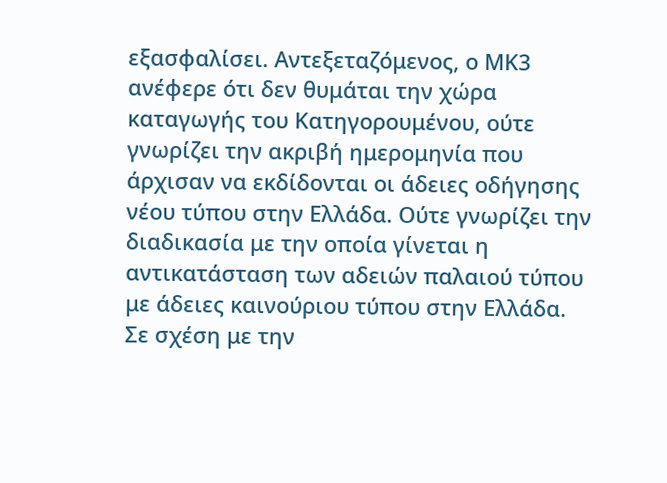εξασφαλίσει. Αντεξεταζόμενος, ο ΜΚ3 ανέφερε ότι δεν θυμάται την χώρα καταγωγής του Κατηγορουμένου, ούτε γνωρίζει την ακριβή ημερομηνία που άρχισαν να εκδίδονται οι άδειες οδήγησης νέου τύπου στην Ελλάδα. Ούτε γνωρίζει την διαδικασία με την οποία γίνεται η αντικατάσταση των αδειών παλαιού τύπου με άδειες καινούριου τύπου στην Ελλάδα. Σε σχέση με την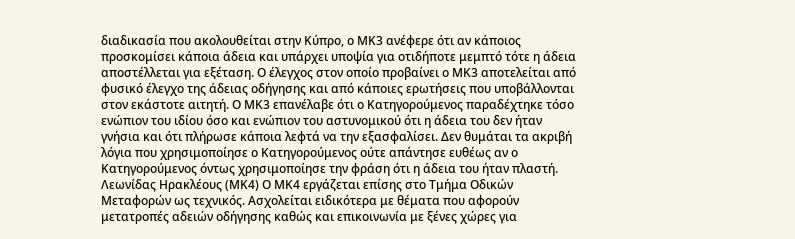διαδικασία που ακολουθείται στην Κύπρο, ο ΜΚ3 ανέφερε ότι αν κάποιος προσκομίσει κάποια άδεια και υπάρχει υποψία για οτιδήποτε μεμπτό τότε η άδεια αποστέλλεται για εξέταση. Ο έλεγχος στον οποίο προβαίνει ο ΜΚ3 αποτελείται από φυσικό έλεγχο της άδειας οδήγησης και από κάποιες ερωτήσεις που υποβάλλονται στον εκάστοτε αιτητή. Ο ΜΚ3 επανέλαβε ότι ο Κατηγορούμενος παραδέχτηκε τόσο ενώπιον του ιδίου όσο και ενώπιον του αστυνομικού ότι η άδεια του δεν ήταν γνήσια και ότι πλήρωσε κάποια λεφτά να την εξασφαλίσει. Δεν θυμάται τα ακριβή λόγια που χρησιμοποίησε ο Κατηγορούμενος ούτε απάντησε ευθέως αν ο Κατηγορούμενος όντως χρησιμοποίησε την φράση ότι η άδεια του ήταν πλαστή. Λεωνίδας Ηρακλέους (ΜΚ4) Ο ΜΚ4 εργάζεται επίσης στο Τμήμα Οδικών Μεταφορών ως τεχνικός. Ασχολείται ειδικότερα με θέματα που αφορούν μετατροπές αδειών οδήγησης καθώς και επικοινωνία με ξένες χώρες για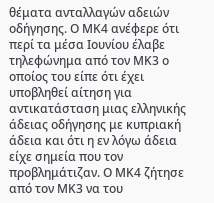θέματα ανταλλαγών αδειών οδήγησης. Ο ΜΚ4 ανέφερε ότι περί τα μέσα Ιουνίου έλαβε τηλεφώνημα από τον ΜΚ3 ο οποίος του είπε ότι έχει υποβληθεί αίτηση για αντικατάσταση μιας ελληνικής άδειας οδήγησης με κυπριακή άδεια και ότι η εν λόγω άδεια είχε σημεία που τον προβλημάτιζαν. Ο ΜΚ4 ζήτησε από τον ΜΚ3 να του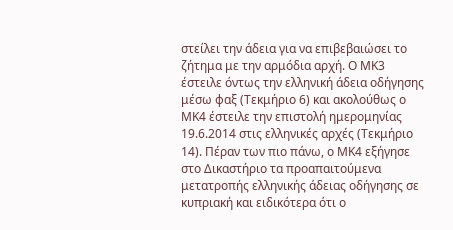στείλει την άδεια για να επιβεβαιώσει το ζήτημα με την αρμόδια αρχή. Ο ΜΚ3 έστειλε όντως την ελληνική άδεια οδήγησης μέσω φαξ (Τεκμήριο 6) και ακολούθως ο ΜΚ4 έστειλε την επιστολή ημερομηνίας 19.6.2014 στις ελληνικές αρχές (Τεκμήριο 14). Πέραν των πιο πάνω, ο ΜΚ4 εξήγησε στο Δικαστήριο τα προαπαιτούμενα μετατροπής ελληνικής άδειας οδήγησης σε κυπριακή και ειδικότερα ότι ο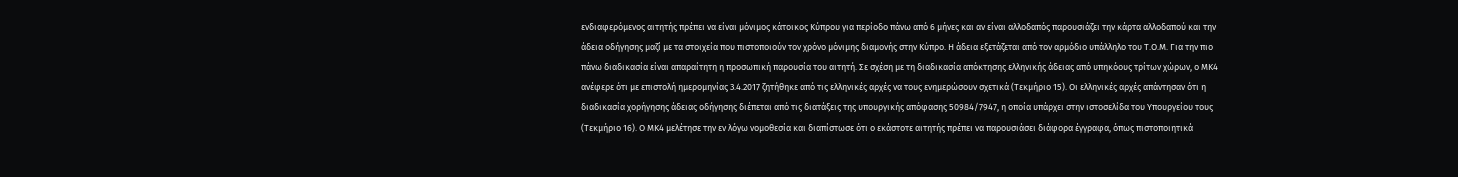ενδιαφερόμενος αιτητής πρέπει να είναι μόνιμος κάτοικος Κύπρου για περίοδο πάνω από 6 μήνες και αν είναι αλλοδαπός παρουσιάζει την κάρτα αλλοδαπού και την άδεια οδήγησης μαζί με τα στοιχεία που πιστοποιούν τον χρόνο μόνιμης διαμονής στην Κύπρο. Η άδεια εξετάζεται από τον αρμόδιο υπάλληλο του Τ.Ο.Μ. Για την πιο πάνω διαδικασία είναι απαραίτητη η προσωπική παρουσία του αιτητή. Σε σχέση με τη διαδικασία απόκτησης ελληνικής άδειας από υπηκόους τρίτων χώρων, ο ΜΚ4 ανέφερε ότι με επιστολή ημερομηνίας 3.4.2017 ζητήθηκε από τις ελληνικές αρχές να τους ενημερώσουν σχετικά (Τεκμήριο 15). Οι ελληνικές αρχές απάντησαν ότι η διαδικασία χορήγησης άδειας οδήγησης διέπεται από τις διατάξεις της υπουργικής απόφασης 50984/7947, η οποία υπάρχει στην ιστοσελίδα του Υπουργείου τους (Τεκμήριο 16). Ο ΜΚ4 μελέτησε την εν λόγω νομοθεσία και διαπίστωσε ότι ο εκάστοτε αιτητής πρέπει να παρουσιάσει διάφορα έγγραφα, όπως πιστοποιητικά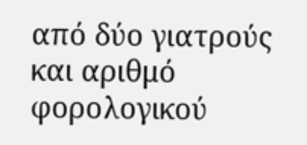από δύο γιατρούς και αριθμό φορολογικού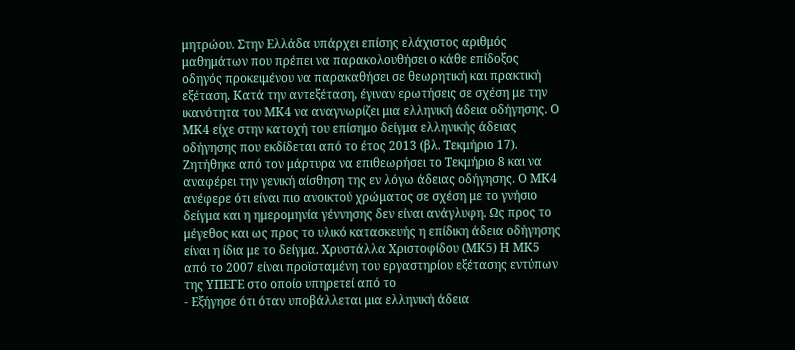μητρώου. Στην Ελλάδα υπάρχει επίσης ελάχιστος αριθμός μαθημάτων που πρέπει να παρακολουθήσει ο κάθε επίδοξος οδηγός προκειμένου να παρακαθήσει σε θεωρητική και πρακτική εξέταση. Κατά την αντεξέταση, έγιναν ερωτήσεις σε σχέση με την ικανότητα του ΜΚ4 να αναγνωρίζει μια ελληνική άδεια οδήγησης. Ο ΜΚ4 είχε στην κατοχή του επίσημο δείγμα ελληνικής άδειας οδήγησης που εκδίδεται από το έτος 2013 (βλ. Τεκμήριο 17). Ζητήθηκε από τον μάρτυρα να επιθεωρήσει το Τεκμήριο 8 και να αναφέρει την γενική αίσθηση της εν λόγω άδειας οδήγησης. Ο ΜΚ4 ανέφερε ότι είναι πιο ανοικτού χρώματος σε σχέση με το γνήσιο δείγμα και η ημερομηνία γέννησης δεν είναι ανάγλυφη. Ως προς το μέγεθος και ως προς το υλικό κατασκευής η επίδικη άδεια οδήγησης είναι η ίδια με το δείγμα. Χρυστάλλα Χριστοφίδου (ΜΚ5) Η ΜΚ5 από το 2007 είναι προϊσταμένη του εργαστηρίου εξέτασης εντύπων της ΥΠΕΓΕ στο οποίο υπηρετεί από το
- Εξήγησε ότι όταν υποβάλλεται μια ελληνική άδεια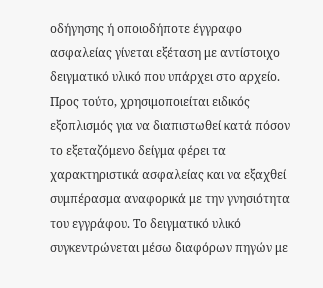οδήγησης ή οποιοδήποτε έγγραφο ασφαλείας γίνεται εξέταση με αντίστοιχο δειγματικό υλικό που υπάρχει στο αρχείο. Προς τούτο, χρησιμοποιείται ειδικός εξοπλισμός για να διαπιστωθεί κατά πόσον το εξεταζόμενο δείγμα φέρει τα χαρακτηριστικά ασφαλείας και να εξαχθεί συμπέρασμα αναφορικά με την γνησιότητα του εγγράφου. Το δειγματικό υλικό συγκεντρώνεται μέσω διαφόρων πηγών με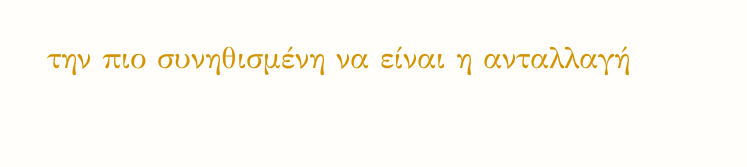την πιο συνηθισμένη να είναι η ανταλλαγή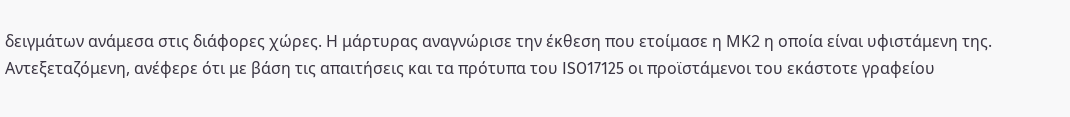δειγμάτων ανάμεσα στις διάφορες χώρες. Η μάρτυρας αναγνώρισε την έκθεση που ετοίμασε η ΜΚ2 η οποία είναι υφιστάμενη της. Αντεξεταζόμενη, ανέφερε ότι με βάση τις απαιτήσεις και τα πρότυπα του ISO17125 οι προϊστάμενοι του εκάστοτε γραφείου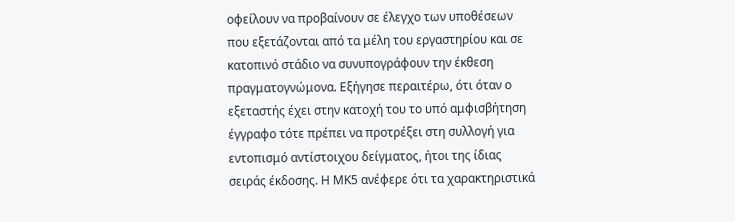οφείλουν να προβαίνουν σε έλεγχο των υποθέσεων που εξετάζονται από τα μέλη του εργαστηρίου και σε κατοπινό στάδιο να συνυπογράφουν την έκθεση πραγματογνώμονα. Εξήγησε περαιτέρω, ότι όταν ο εξεταστής έχει στην κατοχή του το υπό αμφισβήτηση έγγραφο τότε πρέπει να προτρέξει στη συλλογή για εντοπισμό αντίστοιχου δείγματος, ήτοι της ίδιας σειράς έκδοσης. Η ΜΚ5 ανέφερε ότι τα χαρακτηριστικά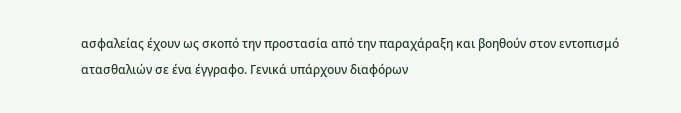ασφαλείας έχουν ως σκοπό την προστασία από την παραχάραξη και βοηθούν στον εντοπισμό ατασθαλιών σε ένα έγγραφο. Γενικά υπάρχουν διαφόρων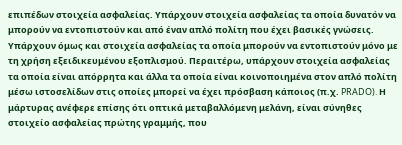επιπέδων στοιχεία ασφαλείας. Υπάρχουν στοιχεία ασφαλείας τα οποία δυνατόν να μπορούν να εντοπιστούν και από έναν απλό πολίτη που έχει βασικές γνώσεις. Υπάρχουν όμως και στοιχεία ασφαλείας τα οποία μπορούν να εντοπιστούν μόνο με τη χρήση εξειδικευμένου εξοπλισμού. Περαιτέρω, υπάρχουν στοιχεία ασφαλείας τα οποία είναι απόρρητα και άλλα τα οποία είναι κοινοποιημένα στον απλό πολίτη μέσω ιστοσελίδων στις οποίες μπορεί να έχει πρόσβαση κάποιος (π.χ. PRADO). Η μάρτυρας ανέφερε επίσης ότι οπτικά μεταβαλλόμενη μελάνη, είναι σύνηθες στοιχείο ασφαλείας πρώτης γραμμής, που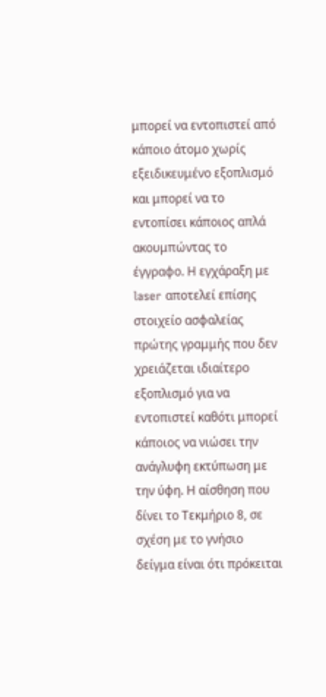μπορεί να εντοπιστεί από κάποιο άτομο χωρίς εξειδικευμένο εξοπλισμό και μπορεί να το εντοπίσει κάποιος απλά ακουμπώντας το έγγραφο. Η εγχάραξη με laser αποτελεί επίσης στοιχείο ασφαλείας πρώτης γραμμής που δεν χρειάζεται ιδιαίτερο εξοπλισμό για να εντοπιστεί καθότι μπορεί κάποιος να νιώσει την ανάγλυφη εκτύπωση με την ύφη. Η αίσθηση που δίνει το Τεκμήριο 8, σε σχέση με το γνήσιο δείγμα είναι ότι πρόκειται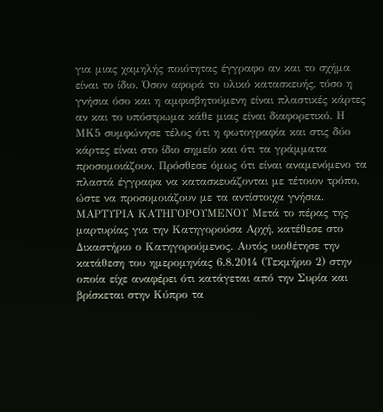για μιας χαμηλής ποιότητας έγγραφο αν και το σχήμα είναι το ίδιο. Όσον αφορά το υλικό κατασκευής, τόσο η γνήσια όσο και η αμφισβητούμενη είναι πλαστικές κάρτες αν και το υπόστρωμα κάθε μιας είναι διαφορετικό. Η ΜΚ5 συμφώνησε τέλος ότι η φωτογραφία και στις δύο κάρτες είναι στο ίδιο σημείο και ότι τα γράμματα προσομοιάζουν. Πρόσθεσε όμως ότι είναι αναμενόμενο τα πλαστά έγγραφα να κατασκευάζονται με τέτοιον τρόπο, ώστε να προσομοιάζουν με τα αντίστοιχα γνήσια. ΜΑΡΤΥΡΙΑ ΚΑΤΗΓΟΡΟΥΜΕΝΟΥ Μετά το πέρας της μαρτυρίας για την Κατηγορούσα Αρχή, κατέθεσε στο Δικαστήριο ο Κατηγορούμενος. Αυτός υιοθέτησε την κατάθεση του ημερομηνίας 6.8.2014 (Τεκμήριο 2) στην οποία είχε αναφέρει ότι κατάγεται από την Συρία και βρίσκεται στην Κύπρο τα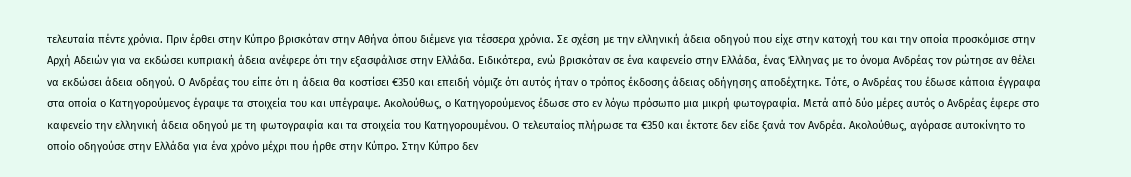τελευταία πέντε χρόνια. Πριν έρθει στην Κύπρο βρισκόταν στην Αθήνα όπου διέμενε για τέσσερα χρόνια. Σε σχέση με την ελληνική άδεια οδηγού που είχε στην κατοχή του και την οποία προσκόμισε στην Αρχή Αδειών για να εκδώσει κυπριακή άδεια ανέφερε ότι την εξασφάλισε στην Ελλάδα. Ειδικότερα, ενώ βρισκόταν σε ένα καφενείο στην Ελλάδα, ένας Έλληνας με το όνομα Ανδρέας τον ρώτησε αν θέλει να εκδώσει άδεια οδηγού. Ο Ανδρέας του είπε ότι η άδεια θα κοστίσει €350 και επειδή νόμιζε ότι αυτός ήταν ο τρόπος έκδοσης άδειας οδήγησης αποδέχτηκε. Τότε, ο Ανδρέας του έδωσε κάποια έγγραφα στα οποία ο Κατηγορούμενος έγραψε τα στοιχεία του και υπέγραψε. Ακολούθως, ο Κατηγορούμενος έδωσε στο εν λόγω πρόσωπο μια μικρή φωτογραφία. Μετά από δύο μέρες αυτός ο Ανδρέας έφερε στο καφενείο την ελληνική άδεια οδηγού με τη φωτογραφία και τα στοιχεία του Κατηγορουμένου. Ο τελευταίος πλήρωσε τα €350 και έκτοτε δεν είδε ξανά τον Ανδρέα. Ακολούθως, αγόρασε αυτοκίνητο το οποίο οδηγούσε στην Ελλάδα για ένα χρόνο μέχρι που ήρθε στην Κύπρο. Στην Κύπρο δεν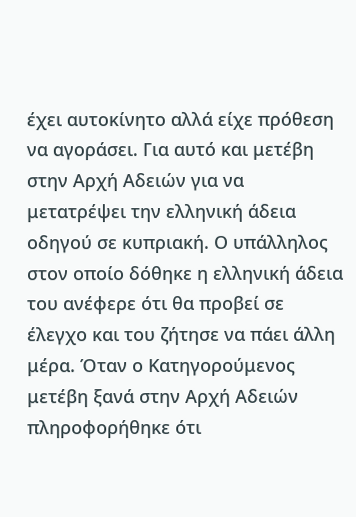έχει αυτοκίνητο αλλά είχε πρόθεση να αγοράσει. Για αυτό και μετέβη στην Αρχή Αδειών για να μετατρέψει την ελληνική άδεια οδηγού σε κυπριακή. Ο υπάλληλος στον οποίο δόθηκε η ελληνική άδεια του ανέφερε ότι θα προβεί σε έλεγχο και του ζήτησε να πάει άλλη μέρα. Όταν ο Κατηγορούμενος μετέβη ξανά στην Αρχή Αδειών πληροφορήθηκε ότι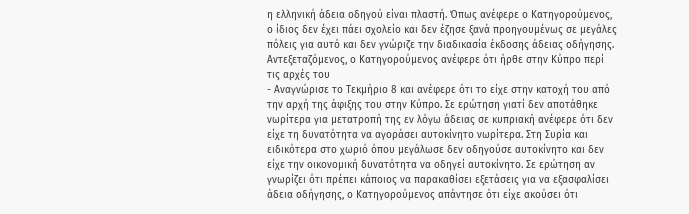η ελληνική άδεια οδηγού είναι πλαστή. Όπως ανέφερε ο Κατηγορούμενος, ο ίδιος δεν έχει πάει σχολείο και δεν έζησε ξανά προηγουμένως σε μεγάλες πόλεις για αυτό και δεν γνώριζε την διαδικασία έκδοσης άδειας οδήγησης. Αντεξεταζόμενος, ο Κατηγορούμενος ανέφερε ότι ήρθε στην Κύπρο περί τις αρχές του
- Αναγνώρισε το Τεκμήριο 8 και ανέφερε ότι το είχε στην κατοχή του από την αρχή της άφιξης του στην Κύπρο. Σε ερώτηση γιατί δεν αποτάθηκε νωρίτερα για μετατροπή της εν λόγω άδειας σε κυπριακή ανέφερε ότι δεν είχε τη δυνατότητα να αγοράσει αυτοκίνητο νωρίτερα. Στη Συρία και ειδικότερα στο χωριό όπου μεγάλωσε δεν οδηγούσε αυτοκίνητο και δεν είχε την οικονομική δυνατότητα να οδηγεί αυτοκίνητο. Σε ερώτηση αν γνωρίζει ότι πρέπει κάποιος να παρακαθίσει εξετάσεις για να εξασφαλίσει άδεια οδήγησης, ο Κατηγορούμενος απάντησε ότι είχε ακούσει ότι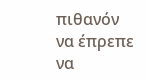πιθανόν να έπρεπε να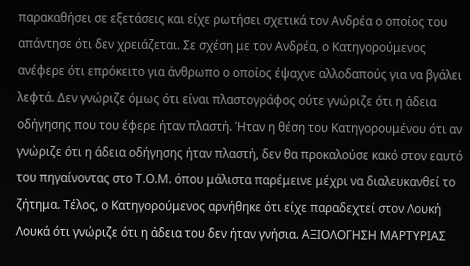παρακαθήσει σε εξετάσεις και είχε ρωτήσει σχετικά τον Ανδρέα ο οποίος του απάντησε ότι δεν χρειάζεται. Σε σχέση με τον Ανδρέα, ο Κατηγορούμενος ανέφερε ότι επρόκειτο για άνθρωπο ο οποίος έψαχνε αλλοδαπούς για να βγάλει λεφτά. Δεν γνώριζε όμως ότι είναι πλαστογράφος ούτε γνώριζε ότι η άδεια οδήγησης που του έφερε ήταν πλαστή. Ήταν η θέση του Κατηγορουμένου ότι αν γνώριζε ότι η άδεια οδήγησης ήταν πλαστή, δεν θα προκαλούσε κακό στον εαυτό του πηγαίνοντας στο Τ.Ο.Μ. όπου μάλιστα παρέμεινε μέχρι να διαλευκανθεί το ζήτημα. Τέλος, ο Κατηγορούμενος αρνήθηκε ότι είχε παραδεχτεί στον Λουκή Λουκά ότι γνώριζε ότι η άδεια του δεν ήταν γνήσια. ΑΞΙΟΛΟΓΗΣΗ ΜΑΡΤΥΡΙΑΣ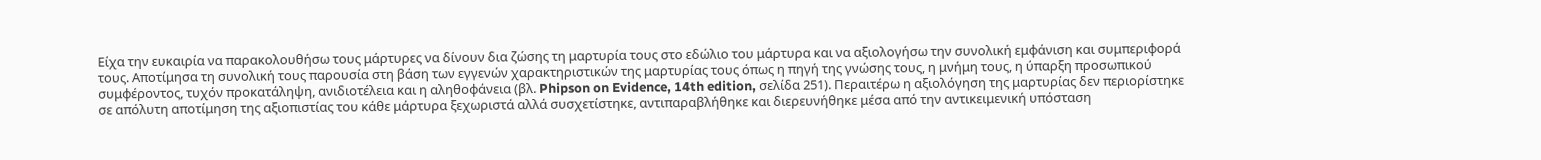Είχα την ευκαιρία να παρακολουθήσω τους μάρτυρες να δίνουν δια ζώσης τη μαρτυρία τους στο εδώλιο του μάρτυρα και να αξιολογήσω την συνολική εμφάνιση και συμπεριφορά τους. Αποτίμησα τη συνολική τους παρουσία στη βάση των εγγενών χαρακτηριστικών της μαρτυρίας τους όπως η πηγή της γνώσης τους, η μνήμη τους, η ύπαρξη προσωπικού συμφέροντος, τυχόν προκατάληψη, ανιδιοτέλεια και η αληθοφάνεια (βλ. Phipson on Evidence, 14th edition, σελίδα 251). Περαιτέρω η αξιολόγηση της μαρτυρίας δεν περιορίστηκε σε απόλυτη αποτίμηση της αξιοπιστίας του κάθε μάρτυρα ξεχωριστά αλλά συσχετίστηκε, αντιπαραβλήθηκε και διερευνήθηκε μέσα από την αντικειμενική υπόσταση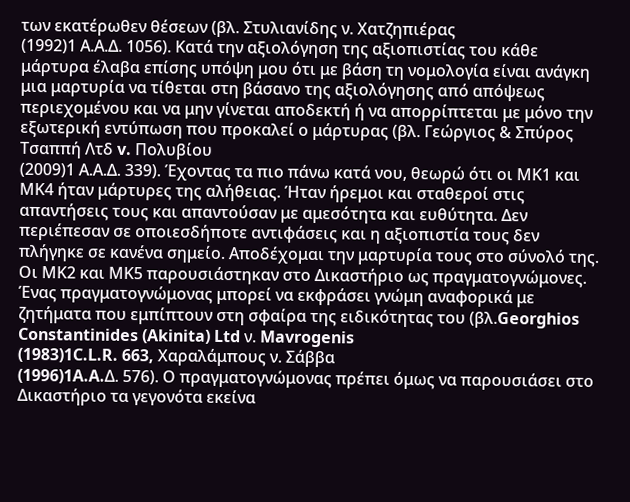των εκατέρωθεν θέσεων (βλ. Στυλιανίδης ν. Χατζηπιέρας
(1992)1 Α.Α.Δ. 1056). Κατά την αξιολόγηση της αξιοπιστίας του κάθε μάρτυρα έλαβα επίσης υπόψη μου ότι με βάση τη νομολογία είναι ανάγκη μια μαρτυρία να τίθεται στη βάσανο της αξιολόγησης από απόψεως περιεχομένου και να μην γίνεται αποδεκτή ή να απορρίπτεται με μόνο την εξωτερική εντύπωση που προκαλεί ο μάρτυρας (βλ. Γεώργιος & Σπύρος Τσαππή Λτδ v. Πολυβίου
(2009)1 Α.Α.Δ. 339). Έχοντας τα πιο πάνω κατά νου, θεωρώ ότι οι ΜΚ1 και ΜΚ4 ήταν μάρτυρες της αλήθειας. Ήταν ήρεμοι και σταθεροί στις απαντήσεις τους και απαντούσαν με αμεσότητα και ευθύτητα. Δεν περιέπεσαν σε οποιεσδήποτε αντιφάσεις και η αξιοπιστία τους δεν πλήγηκε σε κανένα σημείο. Αποδέχομαι την μαρτυρία τους στο σύνολό της. Οι ΜΚ2 και ΜΚ5 παρουσιάστηκαν στο Δικαστήριο ως πραγματογνώμονες. Ένας πραγματογνώμονας μπορεί να εκφράσει γνώμη αναφορικά με ζητήματα που εμπίπτουν στη σφαίρα της ειδικότητας του (βλ.Georghios Constantinides (Akinita) Ltd ν. Mavrogenis
(1983)1C.L.R. 663, Χαραλάμπους ν. Σάββα
(1996)1A.A.Δ. 576). Ο πραγματογνώμονας πρέπει όμως να παρουσιάσει στο Δικαστήριο τα γεγονότα εκείνα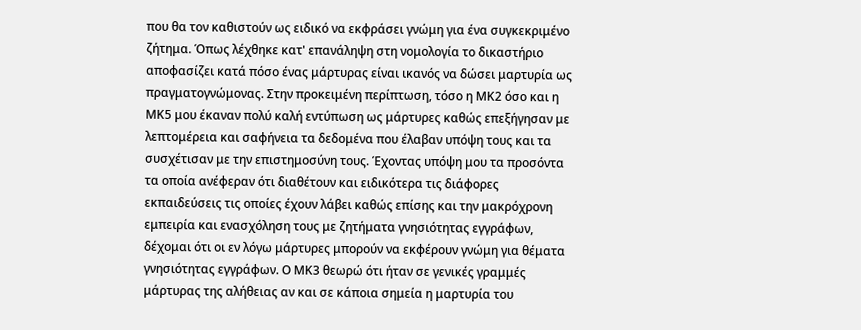που θα τον καθιστούν ως ειδικό να εκφράσει γνώμη για ένα συγκεκριμένο ζήτημα. Όπως λέχθηκε κατ' επανάληψη στη νομολογία το δικαστήριο αποφασίζει κατά πόσο ένας μάρτυρας είναι ικανός να δώσει μαρτυρία ως πραγματογνώμονας. Στην προκειμένη περίπτωση, τόσο η ΜΚ2 όσο και η ΜΚ5 μου έκαναν πολύ καλή εντύπωση ως μάρτυρες καθώς επεξήγησαν με λεπτομέρεια και σαφήνεια τα δεδομένα που έλαβαν υπόψη τους και τα συσχέτισαν με την επιστημοσύνη τους. Έχοντας υπόψη μου τα προσόντα τα οποία ανέφεραν ότι διαθέτουν και ειδικότερα τις διάφορες εκπαιδεύσεις τις οποίες έχουν λάβει καθώς επίσης και την μακρόχρονη εμπειρία και ενασχόληση τους με ζητήματα γνησιότητας εγγράφων, δέχομαι ότι οι εν λόγω μάρτυρες μπορούν να εκφέρουν γνώμη για θέματα γνησιότητας εγγράφων. Ο ΜΚ3 θεωρώ ότι ήταν σε γενικές γραμμές μάρτυρας της αλήθειας αν και σε κάποια σημεία η μαρτυρία του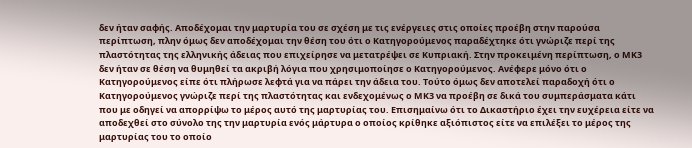δεν ήταν σαφής. Αποδέχομαι την μαρτυρία του σε σχέση με τις ενέργειες στις οποίες προέβη στην παρούσα περίπτωση, πλην όμως δεν αποδέχομαι την θέση του ότι ο Κατηγορούμενος παραδέχτηκε ότι γνώριζε περί της πλαστότητας της ελληνικής άδειας που επιχείρησε να μετατρέψει σε Κυπριακή. Στην προκειμένη περίπτωση, ο ΜΚ3 δεν ήταν σε θέση να θυμηθεί τα ακριβή λόγια που χρησιμοποίησε ο Κατηγορούμενος. Ανέφερε μόνο ότι ο Κατηγορούμενος είπε ότι πλήρωσε λεφτά για να πάρει την άδεια του. Τούτο όμως δεν αποτελεί παραδοχή ότι ο Κατηγορούμενος γνώριζε περί της πλαστότητας και ενδεχομένως ο ΜΚ3 να προέβη σε δικά του συμπεράσματα κάτι που με οδηγεί να απορρίψω το μέρος αυτό της μαρτυρίας του. Επισημαίνω ότι το Δικαστήριο έχει την ευχέρεια είτε να αποδεχθεί στο σύνολο της την μαρτυρία ενός μάρτυρα ο οποίος κρίθηκε αξιόπιστος είτε να επιλέξει το μέρος της μαρτυρίας του το οποίο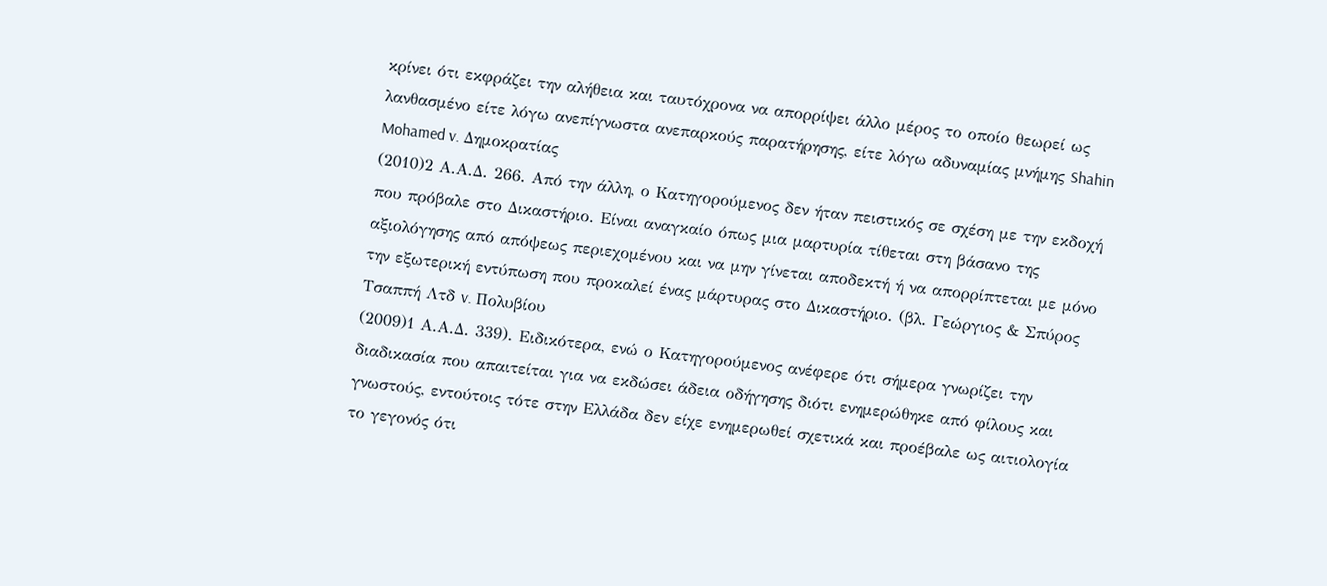κρίνει ότι εκφράζει την αλήθεια και ταυτόχρονα να απορρίψει άλλο μέρος το οποίο θεωρεί ως λανθασμένο είτε λόγω ανεπίγνωστα ανεπαρκούς παρατήρησης, είτε λόγω αδυναμίας μνήμης Shahin Mohamed v. Δημοκρατίας
(2010)2 Α.Α.Δ. 266. Από την άλλη, ο Κατηγορούμενος δεν ήταν πειστικός σε σχέση με την εκδοχή που πρόβαλε στο Δικαστήριο. Είναι αναγκαίο όπως μια μαρτυρία τίθεται στη βάσανο της αξιολόγησης από απόψεως περιεχομένου και να μην γίνεται αποδεκτή ή να απορρίπτεται με μόνο την εξωτερική εντύπωση που προκαλεί ένας μάρτυρας στο Δικαστήριο. (βλ. Γεώργιος & Σπύρος Τσαππή Λτδ v. Πολυβίου
(2009)1 Α.Α.Δ. 339). Ειδικότερα, ενώ ο Κατηγορούμενος ανέφερε ότι σήμερα γνωρίζει την διαδικασία που απαιτείται για να εκδώσει άδεια οδήγησης διότι ενημερώθηκε από φίλους και γνωστούς, εντούτοις τότε στην Ελλάδα δεν είχε ενημερωθεί σχετικά και προέβαλε ως αιτιολογία το γεγονός ότι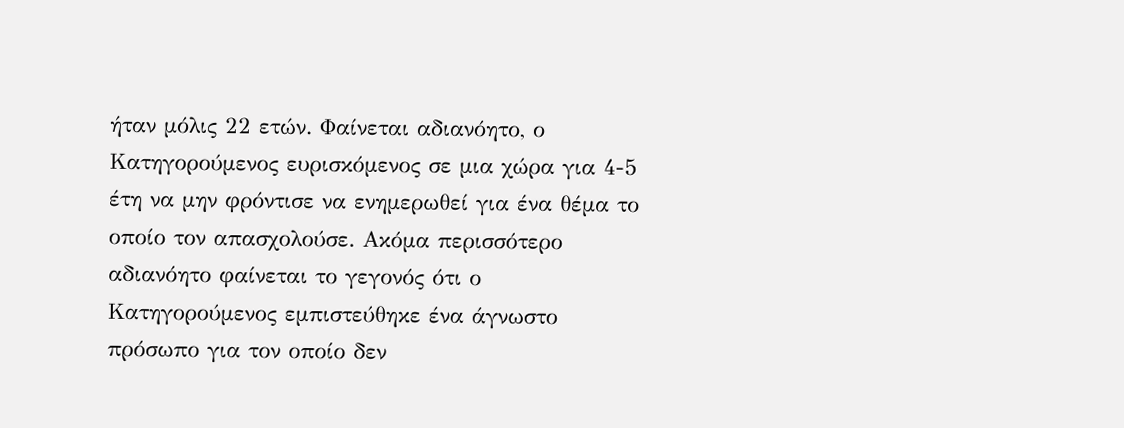ήταν μόλις 22 ετών. Φαίνεται αδιανόητο, ο Κατηγορούμενος ευρισκόμενος σε μια χώρα για 4-5 έτη να μην φρόντισε να ενημερωθεί για ένα θέμα το οποίο τον απασχολούσε. Ακόμα περισσότερο αδιανόητο φαίνεται το γεγονός ότι ο Κατηγορούμενος εμπιστεύθηκε ένα άγνωστο πρόσωπο για τον οποίο δεν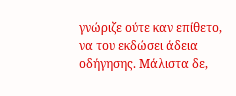γνώριζε ούτε καν επίθετο, να του εκδώσει άδεια οδήγησης. Μάλιστα δε,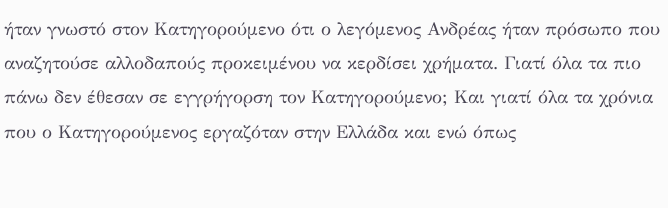ήταν γνωστό στον Κατηγορούμενο ότι ο λεγόμενος Ανδρέας ήταν πρόσωπο που αναζητούσε αλλοδαπούς προκειμένου να κερδίσει χρήματα. Γιατί όλα τα πιο πάνω δεν έθεσαν σε εγγρήγορση τον Κατηγορούμενο; Και γιατί όλα τα χρόνια που ο Κατηγορούμενος εργαζόταν στην Ελλάδα και ενώ όπως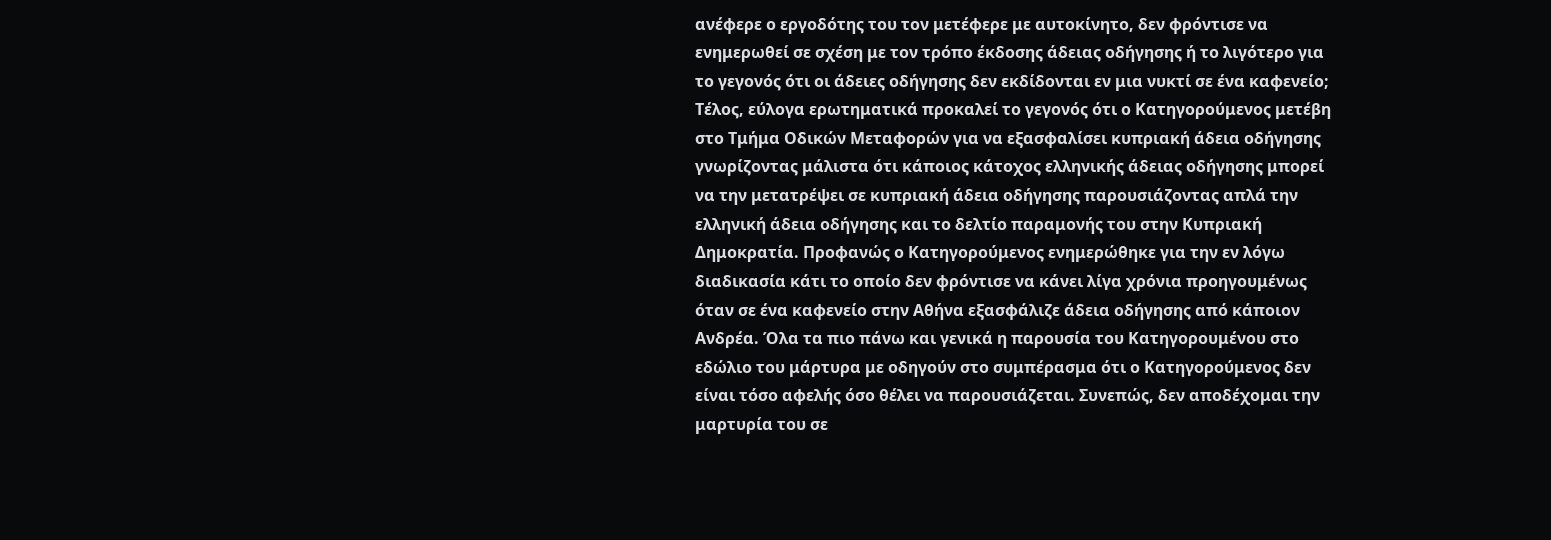ανέφερε ο εργοδότης του τον μετέφερε με αυτοκίνητο, δεν φρόντισε να ενημερωθεί σε σχέση με τον τρόπο έκδοσης άδειας οδήγησης ή το λιγότερο για το γεγονός ότι οι άδειες οδήγησης δεν εκδίδονται εν μια νυκτί σε ένα καφενείο; Τέλος, εύλογα ερωτηματικά προκαλεί το γεγονός ότι ο Κατηγορούμενος μετέβη στο Τμήμα Οδικών Μεταφορών για να εξασφαλίσει κυπριακή άδεια οδήγησης γνωρίζοντας μάλιστα ότι κάποιος κάτοχος ελληνικής άδειας οδήγησης μπορεί να την μετατρέψει σε κυπριακή άδεια οδήγησης παρουσιάζοντας απλά την ελληνική άδεια οδήγησης και το δελτίο παραμονής του στην Κυπριακή Δημοκρατία. Προφανώς ο Κατηγορούμενος ενημερώθηκε για την εν λόγω διαδικασία κάτι το οποίο δεν φρόντισε να κάνει λίγα χρόνια προηγουμένως όταν σε ένα καφενείο στην Αθήνα εξασφάλιζε άδεια οδήγησης από κάποιον Ανδρέα. Όλα τα πιο πάνω και γενικά η παρουσία του Κατηγορουμένου στο εδώλιο του μάρτυρα με οδηγούν στο συμπέρασμα ότι ο Κατηγορούμενος δεν είναι τόσο αφελής όσο θέλει να παρουσιάζεται. Συνεπώς, δεν αποδέχομαι την μαρτυρία του σε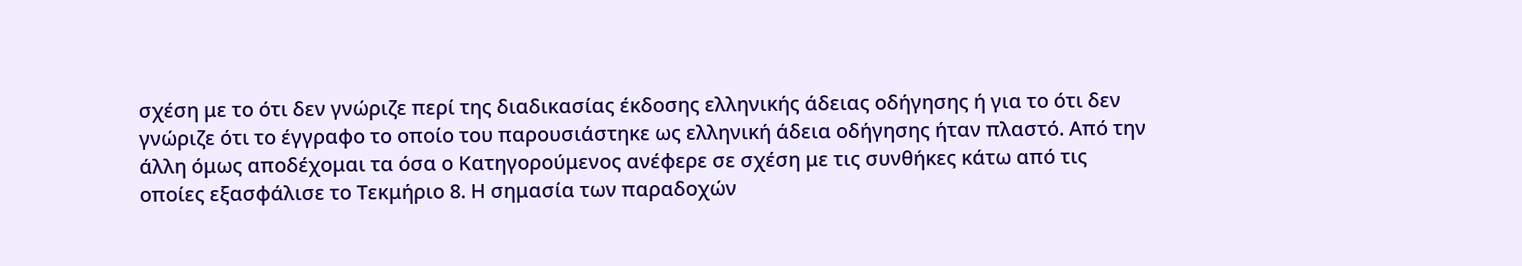σχέση με το ότι δεν γνώριζε περί της διαδικασίας έκδοσης ελληνικής άδειας οδήγησης ή για το ότι δεν γνώριζε ότι το έγγραφο το οποίο του παρουσιάστηκε ως ελληνική άδεια οδήγησης ήταν πλαστό. Από την άλλη όμως αποδέχομαι τα όσα ο Κατηγορούμενος ανέφερε σε σχέση με τις συνθήκες κάτω από τις οποίες εξασφάλισε το Τεκμήριο 8. Η σημασία των παραδοχών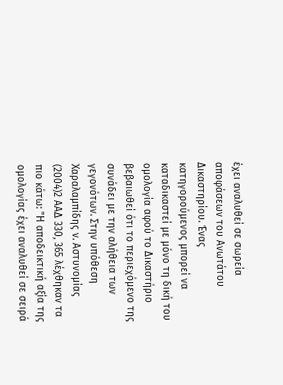έχει αναλυθεί σε σωρεία αποφάσεων του Ανωτάτου Δικαστηρίου. Ένας κατηγορούμενος μπορεί να καταδικαστεί με μόνο τη δική του ομολογία αφού το Δικαστήριο βεβαιωθεί ότι το περιεχόμενο της συνάδει με την αλήθεια των γεγονότων. Στην υπόθεση Χαραλαμπίδης ν. Αστυνομίας
(2004)2 ΑΑΔ 330, 365 λέχθηκαν τα πιο κάτω: "Η αποδεικτική αξία της ομολογίας έχει αναλυθεί σε σειρά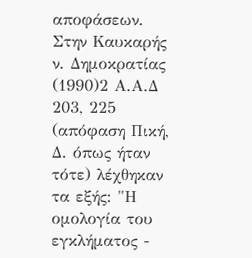αποφάσεων. Στην Καυκαρής ν. Δημοκρατίας
(1990)2 Α.Α.Δ 203, 225 (απόφαση Πική, Δ. όπως ήταν τότε) λέχθηκαν τα εξής: "Η ομολογία του εγκλήματος -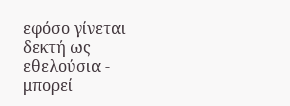εφόσο γίνεται δεκτή ως εθελούσια - μπορεί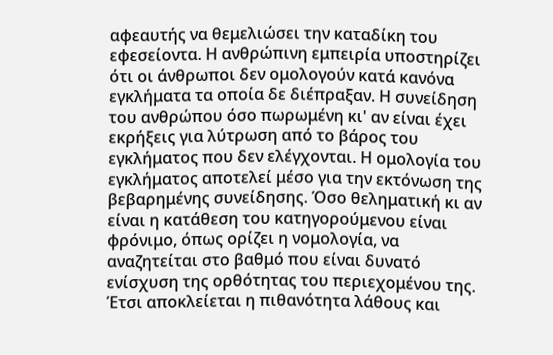αφεαυτής να θεμελιώσει την καταδίκη του εφεσείοντα. Η ανθρώπινη εμπειρία υποστηρίζει ότι οι άνθρωποι δεν ομολογούν κατά κανόνα εγκλήματα τα οποία δε διέπραξαν. Η συνείδηση του ανθρώπου όσο πωρωμένη κι' αν είναι έχει εκρήξεις για λύτρωση από το βάρος του εγκλήματος που δεν ελέγχονται. Η ομολογία του εγκλήματος αποτελεί μέσο για την εκτόνωση της βεβαρημένης συνείδησης. Όσο θεληματική κι αν είναι η κατάθεση του κατηγορούμενου είναι φρόνιμο, όπως ορίζει η νομολογία, να αναζητείται στο βαθμό που είναι δυνατό ενίσχυση της ορθότητας του περιεχομένου της. Έτσι αποκλείεται η πιθανότητα λάθους και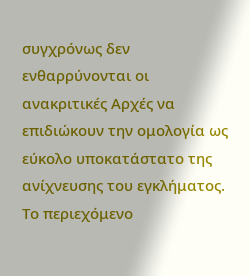συγχρόνως δεν ενθαρρύνονται οι ανακριτικές Αρχές να επιδιώκουν την ομολογία ως εύκολο υποκατάστατο της ανίχνευσης του εγκλήματος. Το περιεχόμενο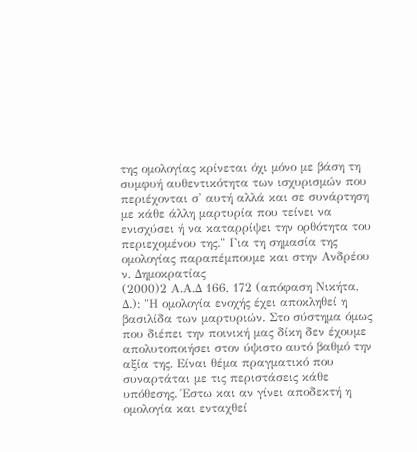της ομολογίας κρίνεται όχι μόνο με βάση τη συμφυή αυθεντικότητα των ισχυρισμών που περιέχονται σ' αυτή αλλά και σε συνάρτηση με κάθε άλλη μαρτυρία που τείνει να ενισχύσει ή να καταρρίψει την ορθότητα του περιεχομένου της." Για τη σημασία της ομολογίας παραπέμπουμε και στην Ανδρέου ν. Δημοκρατίας
(2000)2 Α.Α.Δ 166, 172 (απόφαση Νικήτα, Δ.): "Η ομολογία ενοχής έχει αποκληθεί η βασιλίδα των μαρτυριών. Στο σύστημα όμως που διέπει την ποινική μας δίκη δεν έχουμε απολυτοποιήσει στον ύψιστο αυτό βαθμό την αξία της. Είναι θέμα πραγματικό που συναρτάται με τις περιστάσεις κάθε υπόθεσης. Έστω και αν γίνει αποδεκτή η ομολογία και ενταχθεί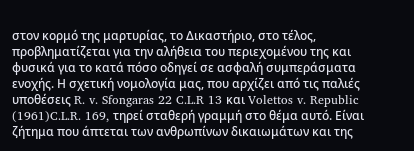στον κορμό της μαρτυρίας, το Δικαστήριο, στο τέλος, προβληματίζεται για την αλήθεια του περιεχομένου της και φυσικά για το κατά πόσο οδηγεί σε ασφαλή συμπεράσματα ενοχής. Η σχετική νομολογία μας, που αρχίζει από τις παλιές υποθέσεις R. v. Sfongaras 22 C.L.R 13 και Volettos v. Republic
(1961)C.L.R. 169, τηρεί σταθερή γραμμή στο θέμα αυτό. Είναι ζήτημα που άπτεται των ανθρωπίνων δικαιωμάτων και της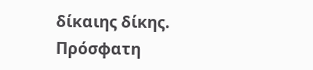δίκαιης δίκης. Πρόσφατη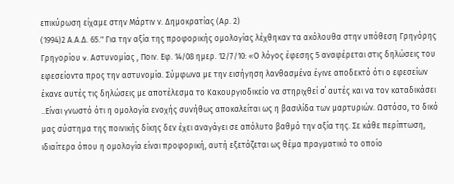επικύρωση είχαμε στην Μάρτιν ν. Δημοκρατίας (Αρ. 2)
(1994)2 Α.Α.Δ. 65." Για την αξία της προφορικής ομολογίας λέχθηκαν τα ακόλουθα στην υπόθεση Γρηγόρης Γρηγορίου v. Αστυνομίας , Ποιν. Εφ. 14/08 ημερ. 12/7/10: «Ο λόγος έφεσης 5 αναφέρεται στις δηλώσεις του εφεσείοντα προς την αστυνομία. Σύμφωνα με την εισήγηση λανθασμένα έγινε αποδεκτό ότι ο εφεσείων έκανε αυτές τις δηλώσεις με αποτέλεσμα το Κακουργιοδικείο να στηριχθεί σ΄ αυτές και να τον καταδικάσει ..Είναι γνωστό ότι η ομολογία ενοχής συνήθως αποκαλείται ως η βασιλίδα των μαρτυριών. Ωστόσο, το δικό μας σύστημα της ποινικής δίκης δεν έχει αναγάγει σε απόλυτο βαθμό την αξία της. Σε κάθε περίπτωση, ιδιαίτερα όπου η ομολογία είναι προφορική, αυτή εξετάζεται ως θέμα πραγματικό το οποίο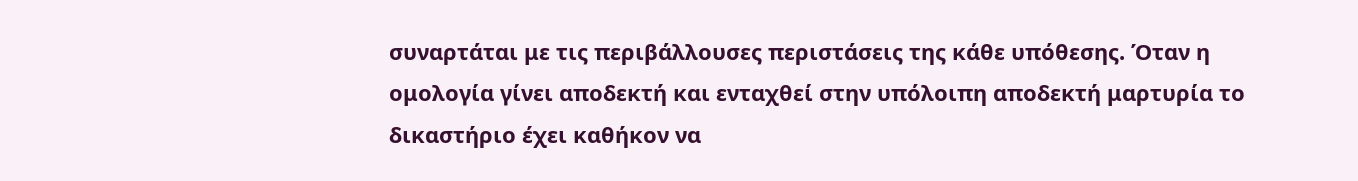συναρτάται με τις περιβάλλουσες περιστάσεις της κάθε υπόθεσης. Όταν η ομολογία γίνει αποδεκτή και ενταχθεί στην υπόλοιπη αποδεκτή μαρτυρία το δικαστήριο έχει καθήκον να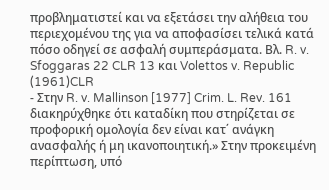προβληματιστεί και να εξετάσει την αλήθεια του περιεχομένου της για να αποφασίσει τελικά κατά πόσο οδηγεί σε ασφαλή συμπεράσματα. Βλ. R. v. Sfoggaras 22 CLR 13 και Volettos v. Republic
(1961)CLR
- Στην R. v. Mallinson [1977] Crim. L. Rev. 161 διακηρύχθηκε ότι καταδίκη που στηρίζεται σε προφορική ομολογία δεν είναι κατ΄ ανάγκη ανασφαλής ή μη ικανοποιητική.» Στην προκειμένη περίπτωση, υπό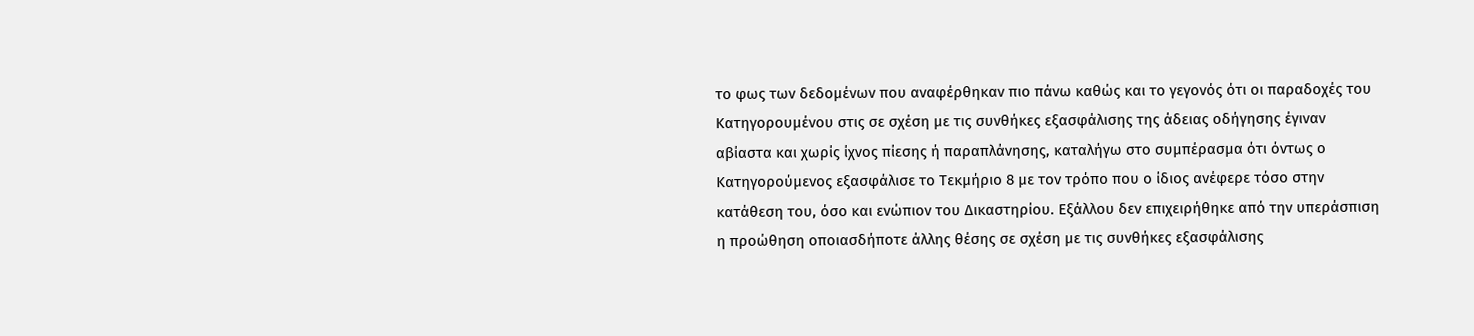το φως των δεδομένων που αναφέρθηκαν πιο πάνω καθώς και το γεγονός ότι οι παραδοχές του Κατηγορουμένου στις σε σχέση με τις συνθήκες εξασφάλισης της άδειας οδήγησης έγιναν αβίαστα και χωρίς ίχνος πίεσης ή παραπλάνησης, καταλήγω στο συμπέρασμα ότι όντως ο Κατηγορούμενος εξασφάλισε το Τεκμήριο 8 με τον τρόπο που ο ίδιος ανέφερε τόσο στην κατάθεση του, όσο και ενώπιον του Δικαστηρίου. Εξάλλου δεν επιχειρήθηκε από την υπεράσπιση η προώθηση οποιασδήποτε άλλης θέσης σε σχέση με τις συνθήκες εξασφάλισης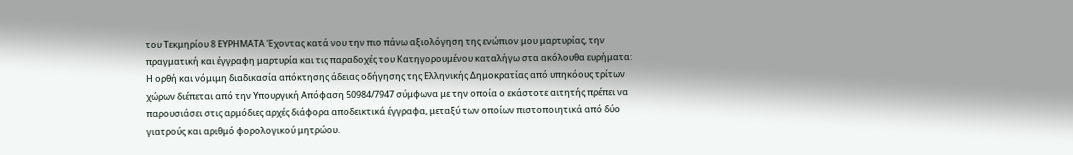του Τεκμηρίου 8 ΕΥΡΗΜΑΤΑ Έχοντας κατά νου την πιο πάνω αξιολόγηση της ενώπιον μου μαρτυρίας, την πραγματική και έγγραφη μαρτυρία και τις παραδοχές του Κατηγορουμένου καταλήγω στα ακόλουθα ευρήματα: Η ορθή και νόμιμη διαδικασία απόκτησης άδειας οδήγησης της Ελληνικής Δημοκρατίας από υπηκόους τρίτων χώρων διέπεται από την Υπουργική Απόφαση 50984/7947 σύμφωνα με την οποία ο εκάστοτε αιτητής πρέπει να παρουσιάσει στις αρμόδιες αρχές διάφορα αποδεικτικά έγγραφα, μεταξύ των οποίων πιστοποιητικά από δύο γιατρούς και αριθμό φορολογικού μητρώου.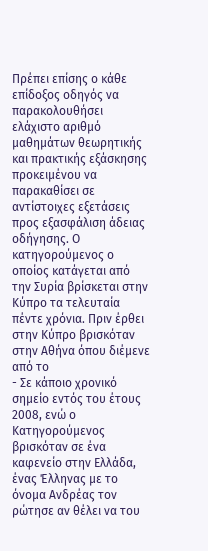Πρέπει επίσης ο κάθε επίδοξος οδηγός να παρακολουθήσει ελάχιστο αριθμό μαθημάτων θεωρητικής και πρακτικής εξάσκησης προκειμένου να παρακαθίσει σε αντίστοιχες εξετάσεις προς εξασφάλιση άδειας οδήγησης. Ο κατηγορούμενος ο οποίος κατάγεται από την Συρία βρίσκεται στην Κύπρο τα τελευταία πέντε χρόνια. Πριν έρθει στην Κύπρο βρισκόταν στην Αθήνα όπου διέμενε από το
- Σε κάποιο χρονικό σημείο εντός του έτους 2008, ενώ ο Κατηγορούμενος βρισκόταν σε ένα καφενείο στην Ελλάδα, ένας Έλληνας με το όνομα Ανδρέας τον ρώτησε αν θέλει να του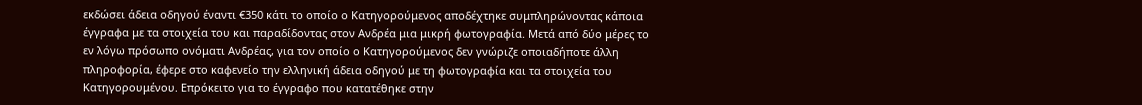εκδώσει άδεια οδηγού έναντι €350 κάτι το οποίο ο Κατηγορούμενος αποδέχτηκε συμπληρώνοντας κάποια έγγραφα με τα στοιχεία του και παραδίδοντας στον Ανδρέα μια μικρή φωτογραφία. Μετά από δύο μέρες το εν λόγω πρόσωπο ονόματι Ανδρέας, για τον οποίο ο Κατηγορούμενος δεν γνώριζε οποιαδήποτε άλλη πληροφορία, έφερε στο καφενείο την ελληνική άδεια οδηγού με τη φωτογραφία και τα στοιχεία του Κατηγορουμένου. Επρόκειτο για το έγγραφο που κατατέθηκε στην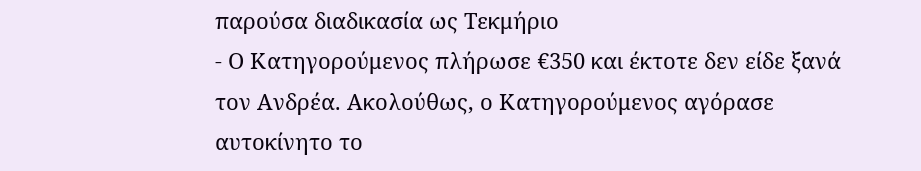παρούσα διαδικασία ως Τεκμήριο
- Ο Κατηγορούμενος πλήρωσε €350 και έκτοτε δεν είδε ξανά τον Ανδρέα. Ακολούθως, ο Κατηγορούμενος αγόρασε αυτοκίνητο το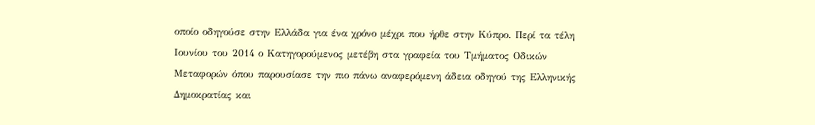οποίο οδηγούσε στην Ελλάδα για ένα χρόνο μέχρι που ήρθε στην Κύπρο. Περί τα τέλη Ιουνίου του 2014 ο Κατηγορούμενος μετέβη στα γραφεία του Τμήματος Οδικών Μεταφορών όπου παρουσίασε την πιο πάνω αναφερόμενη άδεια οδηγού της Ελληνικής Δημοκρατίας και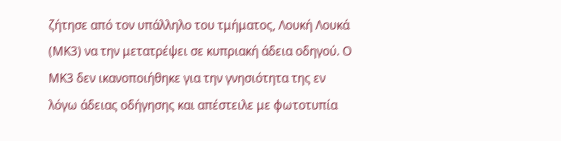ζήτησε από τον υπάλληλο του τμήματος, Λουκή Λουκά (ΜΚ3) να την μετατρέψει σε κυπριακή άδεια οδηγού. Ο ΜΚ3 δεν ικανοποιήθηκε για την γνησιότητα της εν λόγω άδειας οδήγησης και απέστειλε με φωτοτυπία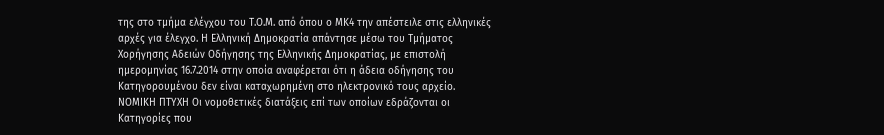της στο τμήμα ελέγχου του Τ.Ο.Μ. από όπου ο ΜΚ4 την απέστειλε στις ελληνικές αρχές για έλεγχο. Η Ελληνική Δημοκρατία απάντησε μέσω του Τμήματος Χορήγησης Αδειών Οδήγησης της Ελληνικής Δημοκρατίας, με επιστολή ημερομηνίας 16.7.2014 στην οποία αναφέρεται ότι η άδεια οδήγησης του Κατηγορουμένου δεν είναι καταχωρημένη στο ηλεκτρονικό τους αρχείο. ΝΟΜΙΚΗ ΠΤΥΧΗ Οι νομοθετικές διατάξεις επί των οποίων εδράζονται οι Κατηγορίες που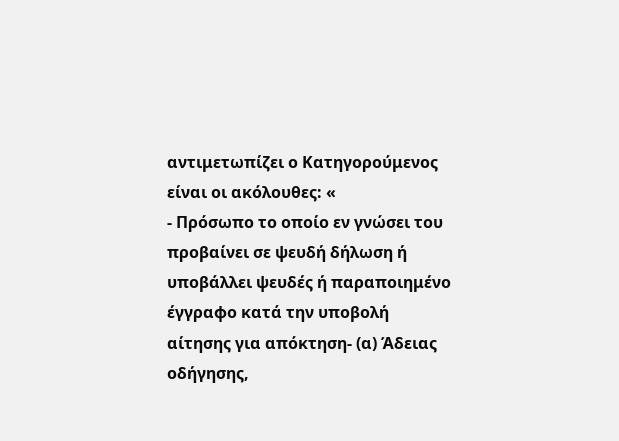αντιμετωπίζει ο Κατηγορούμενος είναι οι ακόλουθες: «
- Πρόσωπο το οποίο εν γνώσει του προβαίνει σε ψευδή δήλωση ή υποβάλλει ψευδές ή παραποιημένο έγγραφο κατά την υποβολή αίτησης για απόκτηση- (α) Άδειας οδήγησης,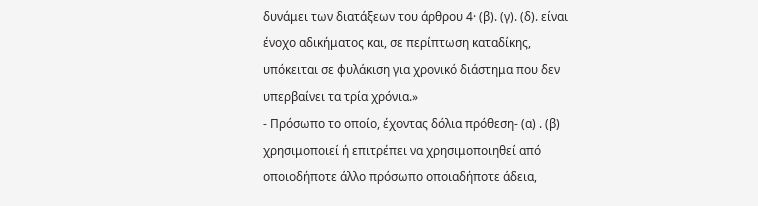δυνάμει των διατάξεων του άρθρου 4· (β). (γ). (δ). είναι ένοχο αδικήματος και, σε περίπτωση καταδίκης, υπόκειται σε φυλάκιση για χρονικό διάστημα που δεν υπερβαίνει τα τρία χρόνια.»
- Πρόσωπο το οποίο, έχοντας δόλια πρόθεση- (α) . (β) χρησιμοποιεί ή επιτρέπει να χρησιμοποιηθεί από οποιοδήποτε άλλο πρόσωπο οποιαδήποτε άδεια,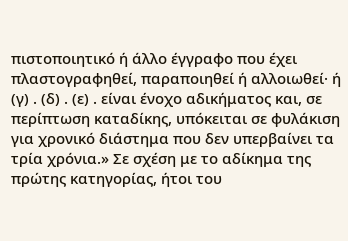πιστοποιητικό ή άλλο έγγραφο που έχει πλαστογραφηθεί, παραποιηθεί ή αλλοιωθεί· ή (γ) . (δ) . (ε) . είναι ένοχο αδικήματος και, σε περίπτωση καταδίκης, υπόκειται σε φυλάκιση για χρονικό διάστημα που δεν υπερβαίνει τα τρία χρόνια.» Σε σχέση με το αδίκημα της πρώτης κατηγορίας, ήτοι του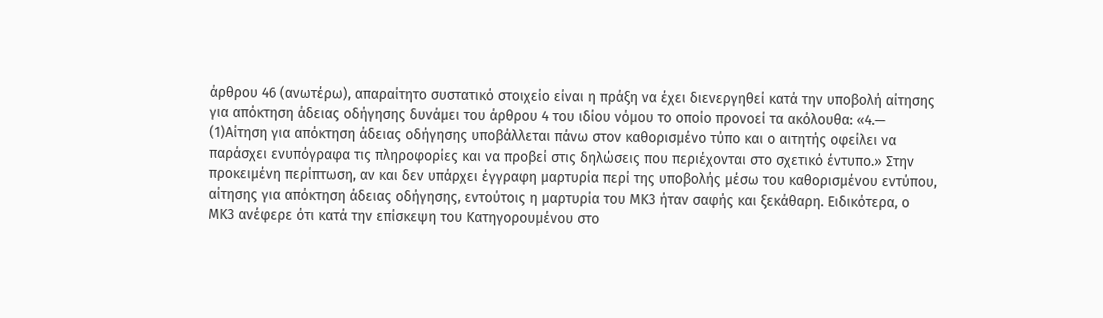άρθρου 46 (ανωτέρω), απαραίτητο συστατικό στοιχείο είναι η πράξη να έχει διενεργηθεί κατά την υποβολή αίτησης για απόκτηση άδειας οδήγησης δυνάμει του άρθρου 4 του ιδίου νόμου το οποίο προνοεί τα ακόλουθα: «4.—
(1)Αίτηση για απόκτηση άδειας οδήγησης υποβάλλεται πάνω στον καθορισμένο τύπο και ο αιτητής οφείλει να παράσχει ενυπόγραφα τις πληροφορίες και να προβεί στις δηλώσεις που περιέχονται στο σχετικό έντυπο.» Στην προκειμένη περίπτωση, αν και δεν υπάρχει έγγραφη μαρτυρία περί της υποβολής μέσω του καθορισμένου εντύπου, αίτησης για απόκτηση άδειας οδήγησης, εντούτοις η μαρτυρία του ΜΚ3 ήταν σαφής και ξεκάθαρη. Ειδικότερα, ο ΜΚ3 ανέφερε ότι κατά την επίσκεψη του Κατηγορουμένου στο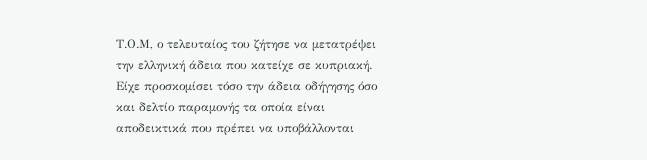Τ.Ο.Μ, ο τελευταίος του ζήτησε να μετατρέψει την ελληνική άδεια που κατείχε σε κυπριακή. Είχε προσκομίσει τόσο την άδεια οδήγησης όσο και δελτίο παραμονής τα οποία είναι αποδεικτικά που πρέπει να υποβάλλονται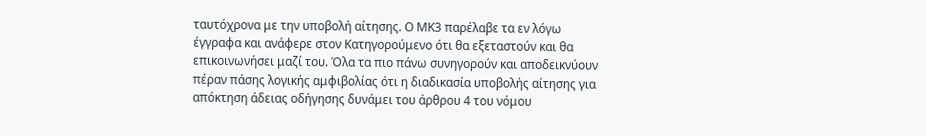ταυτόχρονα με την υποβολή αίτησης. Ο ΜΚ3 παρέλαβε τα εν λόγω έγγραφα και ανάφερε στον Κατηγορούμενο ότι θα εξεταστούν και θα επικοινωνήσει μαζί του. Όλα τα πιο πάνω συνηγορούν και αποδεικνύουν πέραν πάσης λογικής αμφιβολίας ότι η διαδικασία υποβολής αίτησης για απόκτηση άδειας οδήγησης δυνάμει του άρθρου 4 του νόμου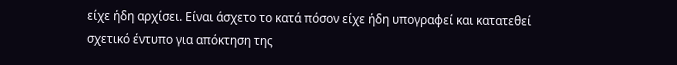είχε ήδη αρχίσει. Είναι άσχετο το κατά πόσον είχε ήδη υπογραφεί και κατατεθεί σχετικό έντυπο για απόκτηση της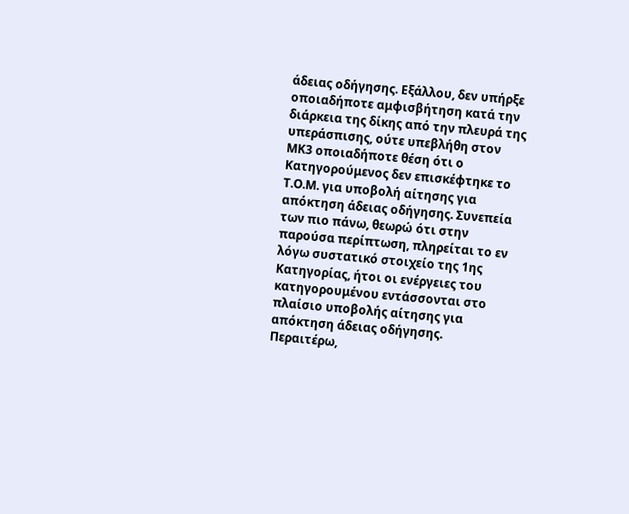άδειας οδήγησης. Εξάλλου, δεν υπήρξε οποιαδήποτε αμφισβήτηση κατά την διάρκεια της δίκης από την πλευρά της υπεράσπισης, ούτε υπεβλήθη στον ΜΚ3 οποιαδήποτε θέση ότι ο Κατηγορούμενος δεν επισκέφτηκε το Τ.Ο.Μ. για υποβολή αίτησης για απόκτηση άδειας οδήγησης. Συνεπεία των πιο πάνω, θεωρώ ότι στην παρούσα περίπτωση, πληρείται το εν λόγω συστατικό στοιχείο της 1ης Κατηγορίας, ήτοι οι ενέργειες του κατηγορουμένου εντάσσονται στο πλαίσιο υποβολής αίτησης για απόκτηση άδειας οδήγησης. Περαιτέρω,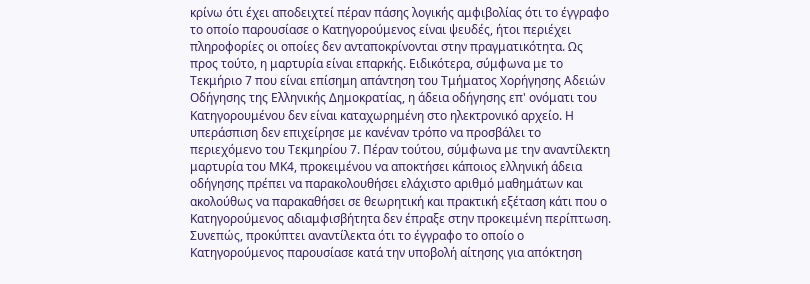κρίνω ότι έχει αποδειχτεί πέραν πάσης λογικής αμφιβολίας ότι το έγγραφο το οποίο παρουσίασε ο Κατηγορούμενος είναι ψευδές, ήτοι περιέχει πληροφορίες οι οποίες δεν ανταποκρίνονται στην πραγματικότητα. Ως προς τούτο, η μαρτυρία είναι επαρκής. Ειδικότερα, σύμφωνα με το Τεκμήριο 7 που είναι επίσημη απάντηση του Τμήματος Χορήγησης Αδειών Οδήγησης της Ελληνικής Δημοκρατίας, η άδεια οδήγησης επ' ονόματι του Κατηγορουμένου δεν είναι καταχωρημένη στο ηλεκτρονικό αρχείο. Η υπεράσπιση δεν επιχείρησε με κανέναν τρόπο να προσβάλει το περιεχόμενο του Τεκμηρίου 7. Πέραν τούτου, σύμφωνα με την αναντίλεκτη μαρτυρία του ΜΚ4, προκειμένου να αποκτήσει κάποιος ελληνική άδεια οδήγησης πρέπει να παρακολουθήσει ελάχιστο αριθμό μαθημάτων και ακολούθως να παρακαθήσει σε θεωρητική και πρακτική εξέταση κάτι που ο Κατηγορούμενος αδιαμφισβήτητα δεν έπραξε στην προκειμένη περίπτωση. Συνεπώς, προκύπτει αναντίλεκτα ότι το έγγραφο το οποίο ο Κατηγορούμενος παρουσίασε κατά την υποβολή αίτησης για απόκτηση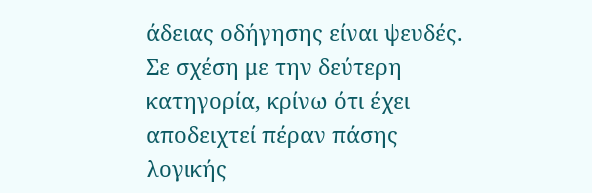άδειας οδήγησης είναι ψευδές. Σε σχέση με την δεύτερη κατηγορία, κρίνω ότι έχει αποδειχτεί πέραν πάσης λογικής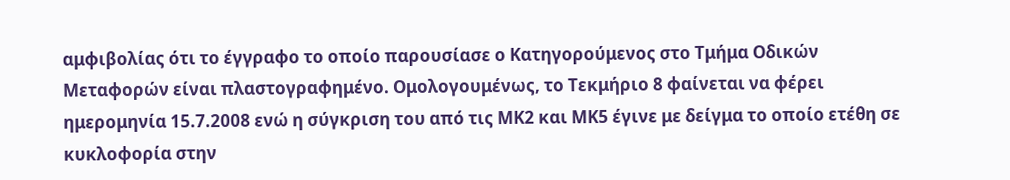αμφιβολίας ότι το έγγραφο το οποίο παρουσίασε ο Κατηγορούμενος στο Τμήμα Οδικών Μεταφορών είναι πλαστογραφημένο. Ομολογουμένως, το Τεκμήριο 8 φαίνεται να φέρει ημερομηνία 15.7.2008 ενώ η σύγκριση του από τις ΜΚ2 και ΜΚ5 έγινε με δείγμα το οποίο ετέθη σε κυκλοφορία στην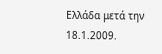Ελλάδα μετά την 18.1.2009.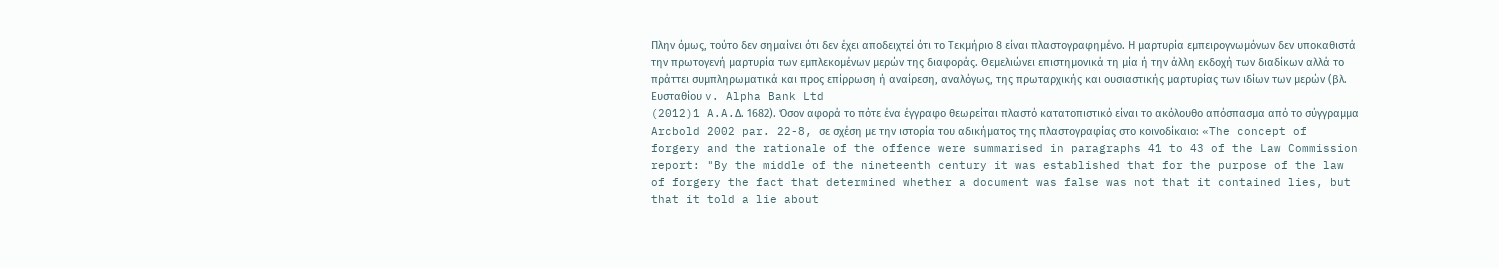Πλην όμως, τούτο δεν σημαίνει ότι δεν έχει αποδειχτεί ότι το Τεκμήριο 8 είναι πλαστογραφημένο. Η μαρτυρία εμπειρογνωμόνων δεν υποκαθιστά την πρωτογενή μαρτυρία των εμπλεκομένων μερών της διαφοράς. Θεμελιώνει επιστημονικά τη μία ή την άλλη εκδοχή των διαδίκων αλλά το πράττει συμπληρωματικά και προς επίρρωση ή αναίρεση, αναλόγως, της πρωταρχικής και ουσιαστικής μαρτυρίας των ιδίων των μερών (βλ. Ευσταθίου v. Alpha Bank Ltd
(2012)1 A.A.Δ. 1682). Όσον αφορά το πότε ένα έγγραφο θεωρείται πλαστό κατατοπιστικό είναι το ακόλουθο απόσπασμα από το σύγγραμμα Arcbold 2002 par. 22-8, σε σχέση με την ιστορία του αδικήματος της πλαστογραφίας στο κοινοδίκαιο: «The concept of forgery and the rationale of the offence were summarised in paragraphs 41 to 43 of the Law Commission report: "By the middle of the nineteenth century it was established that for the purpose of the law of forgery the fact that determined whether a document was false was not that it contained lies, but that it told a lie about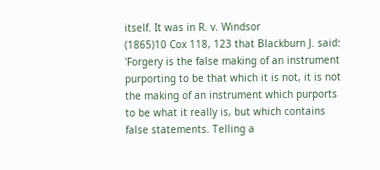itself. It was in R. v. Windsor
(1865)10 Cox 118, 123 that Blackburn J. said: 'Forgery is the false making of an instrument purporting to be that which it is not, it is not the making of an instrument which purports to be what it really is, but which contains false statements. Telling a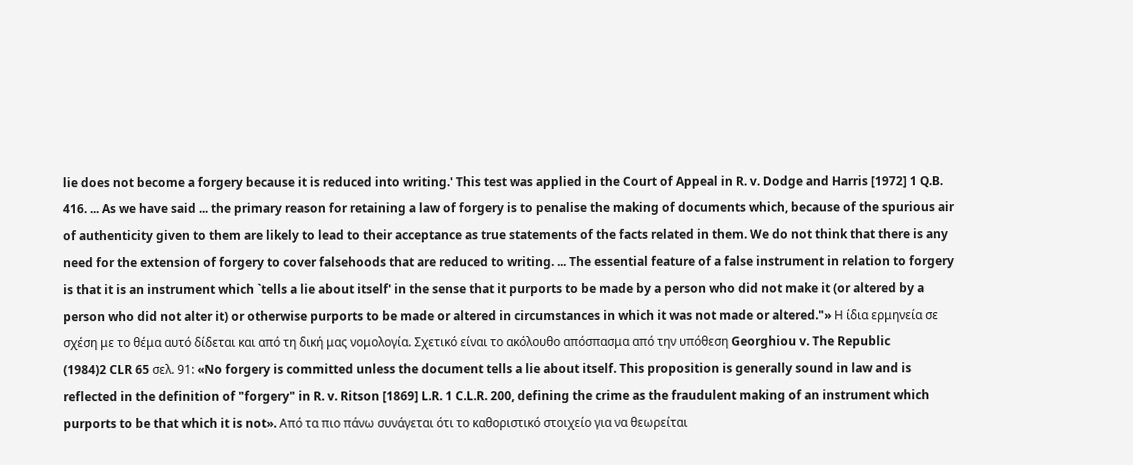lie does not become a forgery because it is reduced into writing.' This test was applied in the Court of Appeal in R. v. Dodge and Harris [1972] 1 Q.B. 416. ... As we have said ... the primary reason for retaining a law of forgery is to penalise the making of documents which, because of the spurious air of authenticity given to them are likely to lead to their acceptance as true statements of the facts related in them. We do not think that there is any need for the extension of forgery to cover falsehoods that are reduced to writing. ... The essential feature of a false instrument in relation to forgery is that it is an instrument which `tells a lie about itself' in the sense that it purports to be made by a person who did not make it (or altered by a person who did not alter it) or otherwise purports to be made or altered in circumstances in which it was not made or altered."» Η ίδια ερμηνεία σε σχέση με το θέμα αυτό δίδεται και από τη δική μας νομολογία. Σχετικό είναι το ακόλουθο απόσπασμα από την υπόθεση Georghiou v. The Republic
(1984)2 CLR 65 σελ. 91: «No forgery is committed unless the document tells a lie about itself. This proposition is generally sound in law and is reflected in the definition of "forgery" in R. v. Ritson [1869] L.R. 1 C.L.R. 200, defining the crime as the fraudulent making of an instrument which purports to be that which it is not». Από τα πιο πάνω συνάγεται ότι το καθοριστικό στοιχείο για να θεωρείται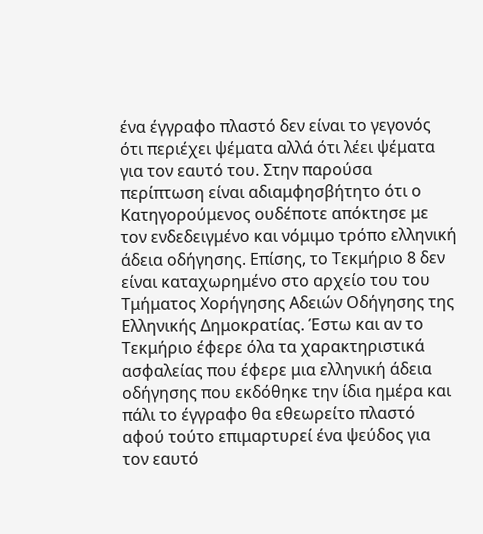ένα έγγραφο πλαστό δεν είναι το γεγονός ότι περιέχει ψέματα αλλά ότι λέει ψέματα για τον εαυτό του. Στην παρούσα περίπτωση είναι αδιαμφησβήτητο ότι ο Κατηγορούμενος ουδέποτε απόκτησε με τον ενδεδειγμένο και νόμιμο τρόπο ελληνική άδεια οδήγησης. Επίσης, το Τεκμήριο 8 δεν είναι καταχωρημένο στο αρχείο του του Τμήματος Χορήγησης Αδειών Οδήγησης της Ελληνικής Δημοκρατίας. Έστω και αν το Τεκμήριο έφερε όλα τα χαρακτηριστικά ασφαλείας που έφερε μια ελληνική άδεια οδήγησης που εκδόθηκε την ίδια ημέρα και πάλι το έγγραφο θα εθεωρείτο πλαστό αφού τούτο επιμαρτυρεί ένα ψεύδος για τον εαυτό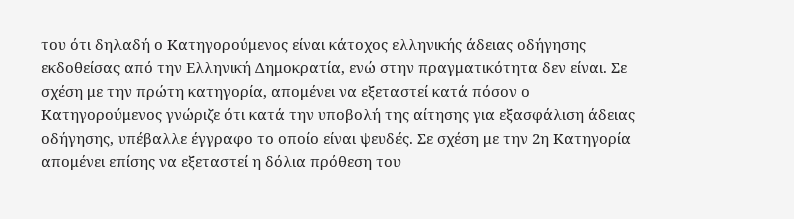του ότι δηλαδή ο Κατηγορούμενος είναι κάτοχος ελληνικής άδειας οδήγησης εκδοθείσας από την Ελληνική Δημοκρατία, ενώ στην πραγματικότητα δεν είναι. Σε σχέση με την πρώτη κατηγορία, απομένει να εξεταστεί κατά πόσον ο Κατηγορούμενος γνώριζε ότι κατά την υποβολή της αίτησης για εξασφάλιση άδειας οδήγησης, υπέβαλλε έγγραφο το οποίο είναι ψευδές. Σε σχέση με την 2η Κατηγορία απομένει επίσης να εξεταστεί η δόλια πρόθεση του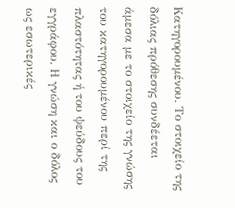Κατηγορουμένου. Το στοιχείο της δόλιας πρόθεσης συνδέεται άμεσα με το στοιχείο της γνώσης του κατηγορουμένου περί της πλαστότητας ή του ψεύδους του εγγράφου. Η γνώση και ο δόλος ως εσωτερικές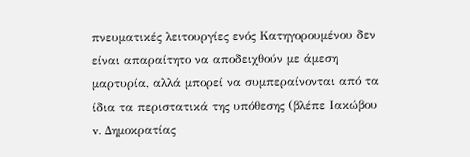πνευματικές λειτουργίες ενός Κατηγορουμένου δεν είναι απαραίτητο να αποδειχθούν με άμεση μαρτυρία, αλλά μπορεί να συμπεραίνονται από τα ίδια τα περιστατικά της υπόθεσης (βλέπε Ιακώβου v. Δημοκρατίας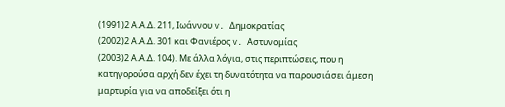(1991)2 Α.Α.Δ. 211, Ιωάννου v. Δημοκρατίας
(2002)2 Α.Α.Δ. 301 και Φανιέρος v. Αστυνομίας
(2003)2 Α.Α.Δ. 104). Με άλλα λόγια, στις περιπτώσεις, που η κατηγορούσα αρχή δεν έχει τη δυνατότητα να παρουσιάσει άμεση μαρτυρία για να αποδείξει ότι η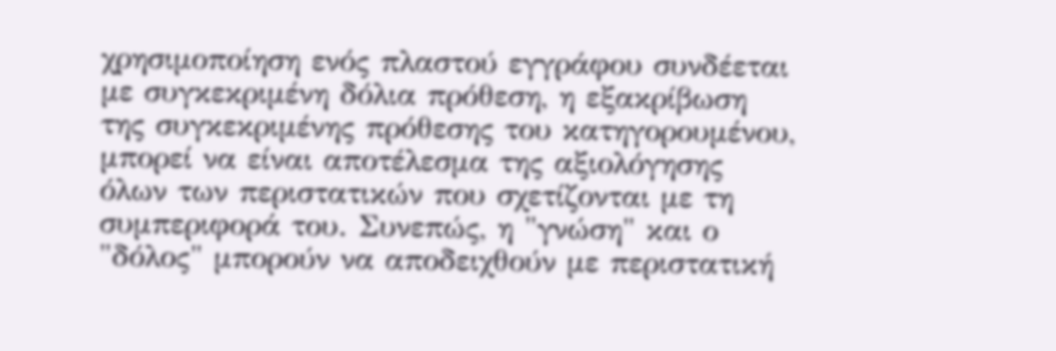χρησιμοποίηση ενός πλαστού εγγράφου συνδέεται με συγκεκριμένη δόλια πρόθεση, η εξακρίβωση της συγκεκριμένης πρόθεσης του κατηγορουμένου, μπορεί να είναι αποτέλεσμα της αξιολόγησης όλων των περιστατικών που σχετίζονται με τη συμπεριφορά του. Συνεπώς, η "γνώση" και ο "δόλος" μπορούν να αποδειχθούν με περιστατική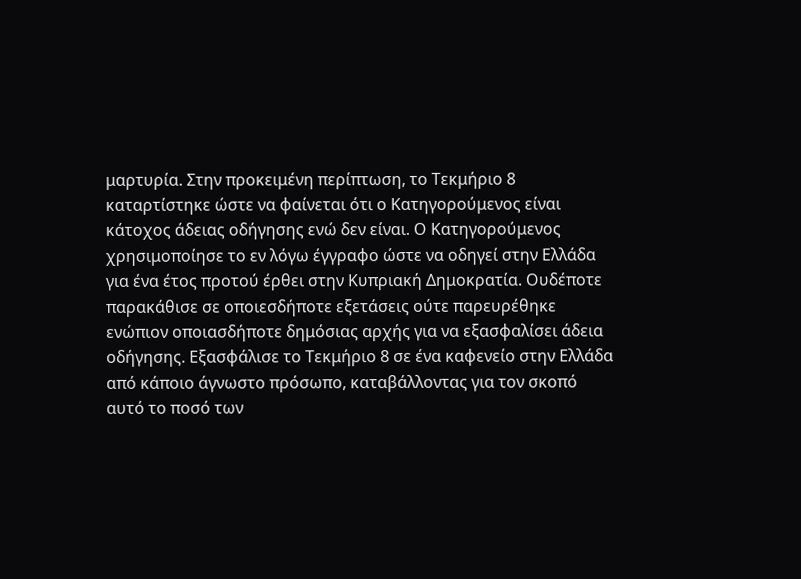μαρτυρία. Στην προκειμένη περίπτωση, το Τεκμήριο 8 καταρτίστηκε ώστε να φαίνεται ότι ο Κατηγορούμενος είναι κάτοχος άδειας οδήγησης ενώ δεν είναι. Ο Κατηγορούμενος χρησιμοποίησε το εν λόγω έγγραφο ώστε να οδηγεί στην Ελλάδα για ένα έτος προτού έρθει στην Κυπριακή Δημοκρατία. Ουδέποτε παρακάθισε σε οποιεσδήποτε εξετάσεις ούτε παρευρέθηκε ενώπιον οποιασδήποτε δημόσιας αρχής για να εξασφαλίσει άδεια οδήγησης. Εξασφάλισε το Τεκμήριο 8 σε ένα καφενείο στην Ελλάδα από κάποιο άγνωστο πρόσωπο, καταβάλλοντας για τον σκοπό αυτό το ποσό των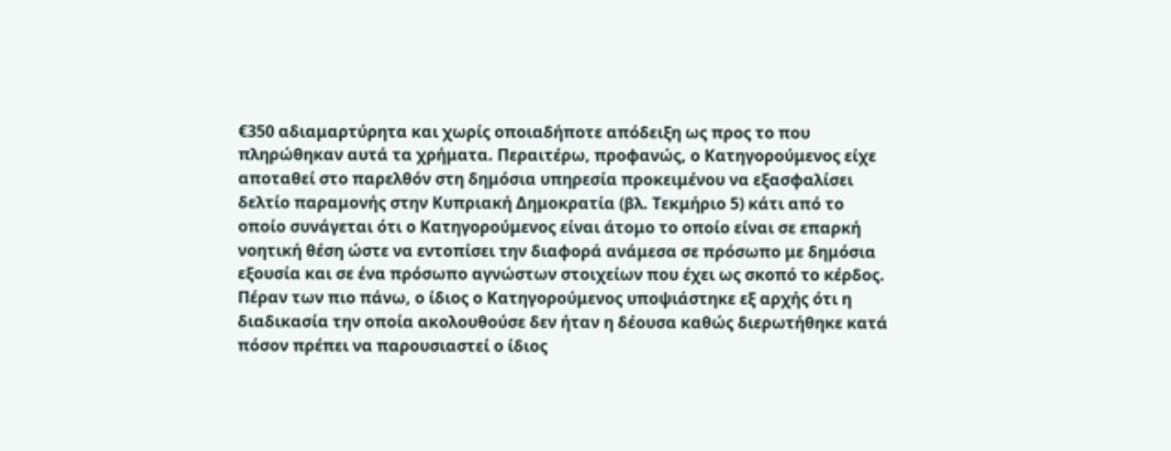€350 αδιαμαρτύρητα και χωρίς οποιαδήποτε απόδειξη ως προς το που πληρώθηκαν αυτά τα χρήματα. Περαιτέρω, προφανώς, ο Κατηγορούμενος είχε αποταθεί στο παρελθόν στη δημόσια υπηρεσία προκειμένου να εξασφαλίσει δελτίο παραμονής στην Κυπριακή Δημοκρατία (βλ. Τεκμήριο 5) κάτι από το οποίο συνάγεται ότι ο Κατηγορούμενος είναι άτομο το οποίο είναι σε επαρκή νοητική θέση ώστε να εντοπίσει την διαφορά ανάμεσα σε πρόσωπο με δημόσια εξουσία και σε ένα πρόσωπο αγνώστων στοιχείων που έχει ως σκοπό το κέρδος. Πέραν των πιο πάνω, ο ίδιος ο Κατηγορούμενος υποψιάστηκε εξ αρχής ότι η διαδικασία την οποία ακολουθούσε δεν ήταν η δέουσα καθώς διερωτήθηκε κατά πόσον πρέπει να παρουσιαστεί ο ίδιος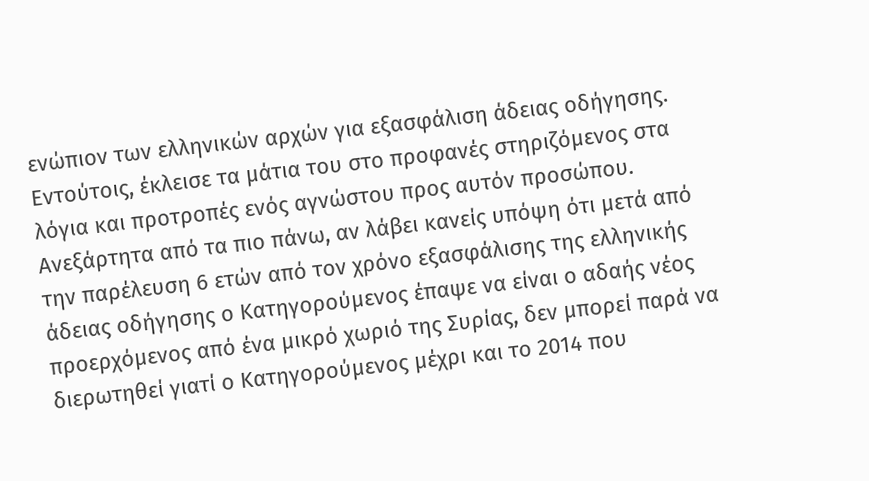ενώπιον των ελληνικών αρχών για εξασφάλιση άδειας οδήγησης. Εντούτοις, έκλεισε τα μάτια του στο προφανές στηριζόμενος στα λόγια και προτροπές ενός αγνώστου προς αυτόν προσώπου. Ανεξάρτητα από τα πιο πάνω, αν λάβει κανείς υπόψη ότι μετά από την παρέλευση 6 ετών από τον χρόνο εξασφάλισης της ελληνικής άδειας οδήγησης ο Κατηγορούμενος έπαψε να είναι ο αδαής νέος προερχόμενος από ένα μικρό χωριό της Συρίας, δεν μπορεί παρά να διερωτηθεί γιατί ο Κατηγορούμενος μέχρι και το 2014 που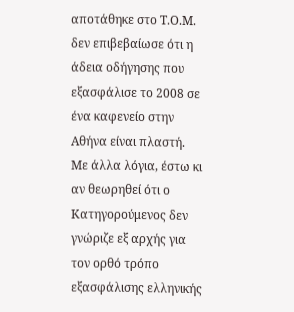αποτάθηκε στο Τ.Ο.Μ. δεν επιβεβαίωσε ότι η άδεια οδήγησης που εξασφάλισε το 2008 σε ένα καφενείο στην Αθήνα είναι πλαστή. Με άλλα λόγια, έστω κι αν θεωρηθεί ότι ο Κατηγορούμενος δεν γνώριζε εξ αρχής για τον ορθό τρόπο εξασφάλισης ελληνικής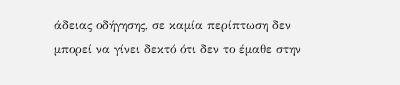άδειας οδήγησης, σε καμία περίπτωση δεν μπορεί να γίνει δεκτό ότι δεν το έμαθε στην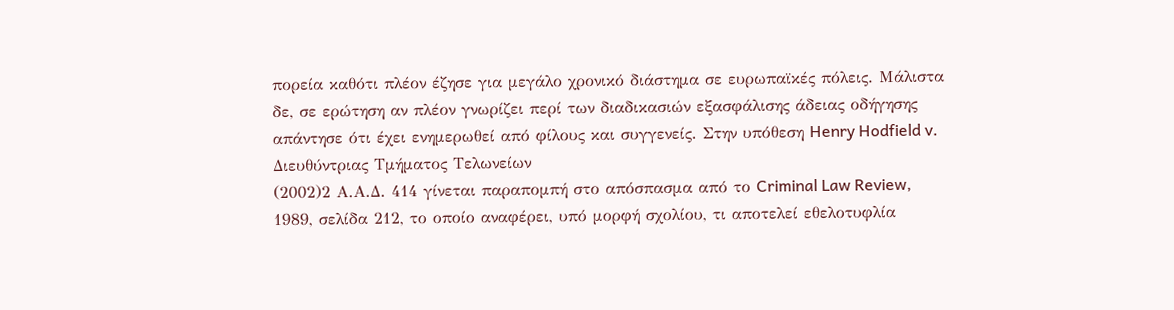πορεία καθότι πλέον έζησε για μεγάλο χρονικό διάστημα σε ευρωπαϊκές πόλεις. Μάλιστα δε, σε ερώτηση αν πλέον γνωρίζει περί των διαδικασιών εξασφάλισης άδειας οδήγησης απάντησε ότι έχει ενημερωθεί από φίλους και συγγενείς. Στην υπόθεση Henry Hodfield v. Διευθύντριας Τμήματος Τελωνείων
(2002)2 Α.Α.Δ. 414 γίνεται παραπομπή στο απόσπασμα από το Criminal Law Review, 1989, σελίδα 212, το οποίο αναφέρει, υπό μορφή σχολίου, τι αποτελεί εθελοτυφλία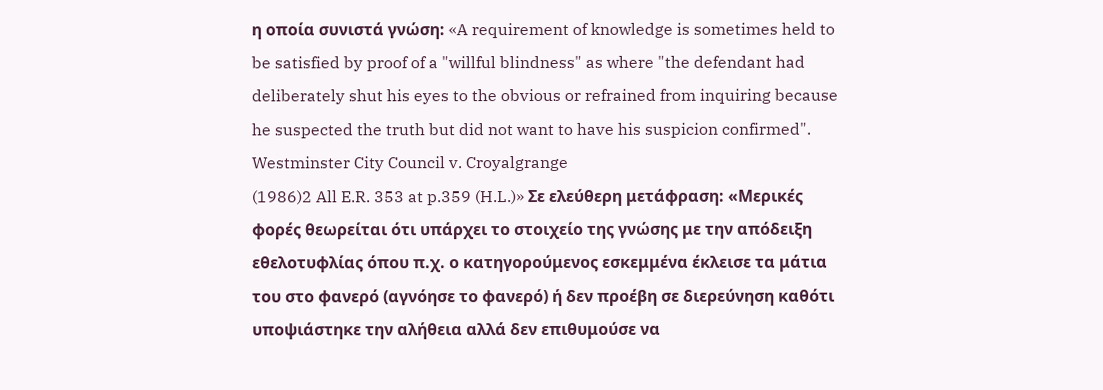η οποία συνιστά γνώση: «A requirement of knowledge is sometimes held to be satisfied by proof of a "willful blindness" as where "the defendant had deliberately shut his eyes to the obvious or refrained from inquiring because he suspected the truth but did not want to have his suspicion confirmed". Westminster City Council v. Croyalgrange
(1986)2 All E.R. 353 at p.359 (H.L.)» Σε ελεύθερη μετάφραση: «Μερικές φορές θεωρείται ότι υπάρχει το στοιχείο της γνώσης με την απόδειξη εθελοτυφλίας όπου π.χ. ο κατηγορούμενος εσκεμμένα έκλεισε τα μάτια του στο φανερό (αγνόησε το φανερό) ή δεν προέβη σε διερεύνηση καθότι υποψιάστηκε την αλήθεια αλλά δεν επιθυμούσε να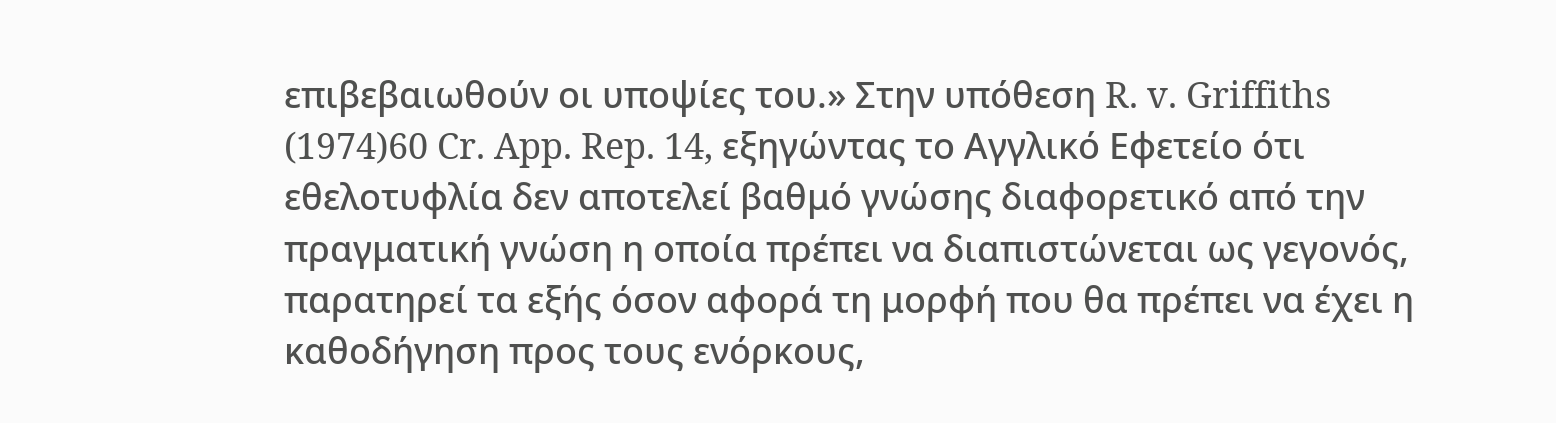επιβεβαιωθούν οι υποψίες του.» Στην υπόθεση R. v. Griffiths
(1974)60 Cr. App. Rep. 14, εξηγώντας το Αγγλικό Εφετείο ότι εθελοτυφλία δεν αποτελεί βαθμό γνώσης διαφορετικό από την πραγματική γνώση η οποία πρέπει να διαπιστώνεται ως γεγονός, παρατηρεί τα εξής όσον αφορά τη μορφή που θα πρέπει να έχει η καθοδήγηση προς τους ενόρκους,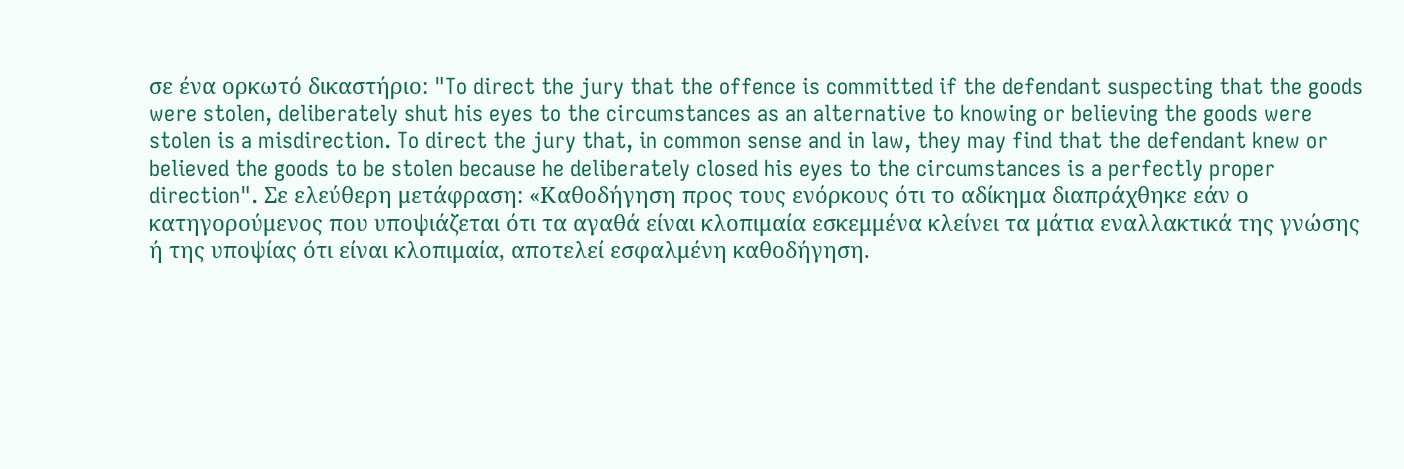σε ένα ορκωτό δικαστήριο: "To direct the jury that the offence is committed if the defendant suspecting that the goods were stolen, deliberately shut his eyes to the circumstances as an alternative to knowing or believing the goods were stolen is a misdirection. To direct the jury that, in common sense and in law, they may find that the defendant knew or believed the goods to be stolen because he deliberately closed his eyes to the circumstances is a perfectly proper direction". Σε ελεύθερη μετάφραση: «Καθοδήγηση προς τους ενόρκους ότι το αδίκημα διαπράχθηκε εάν ο κατηγορούμενος που υποψιάζεται ότι τα αγαθά είναι κλοπιμαία εσκεμμένα κλείνει τα μάτια εναλλακτικά της γνώσης ή της υποψίας ότι είναι κλοπιμαία, αποτελεί εσφαλμένη καθοδήγηση.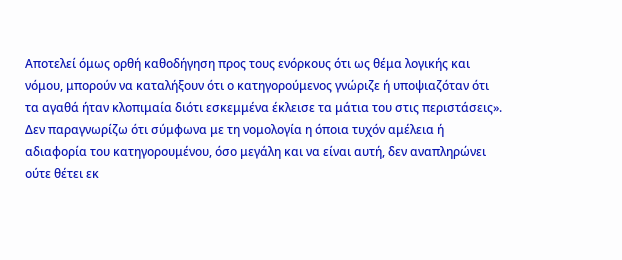Αποτελεί όμως ορθή καθοδήγηση προς τους ενόρκους ότι ως θέμα λογικής και νόμου, μπορούν να καταλήξουν ότι ο κατηγορούμενος γνώριζε ή υποψιαζόταν ότι τα αγαθά ήταν κλοπιμαία διότι εσκεμμένα έκλεισε τα μάτια του στις περιστάσεις». Δεν παραγνωρίζω ότι σύμφωνα με τη νομολογία η όποια τυχόν αμέλεια ή αδιαφορία του κατηγορουμένου, όσο μεγάλη και να είναι αυτή, δεν αναπληρώνει ούτε θέτει εκ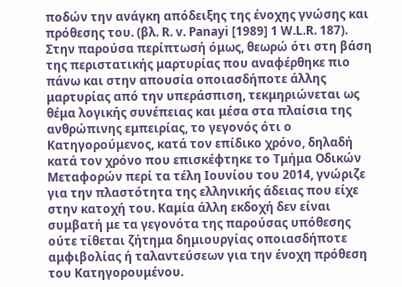ποδών την ανάγκη απόδειξης της ένοχης γνώσης και πρόθεσης του. (βλ. R. v. Panayi [1989] 1 W.L.R. 187). Στην παρούσα περίπτωσή όμως, θεωρώ ότι στη βάση της περιστατικής μαρτυρίας που αναφέρθηκε πιο πάνω και στην απουσία οποιασδήποτε άλλης μαρτυρίας από την υπεράσπιση, τεκμηριώνεται ως θέμα λογικής συνέπειας και μέσα στα πλαίσια της ανθρώπινης εμπειρίας, το γεγονός ότι ο Κατηγορούμενος, κατά τον επίδικο χρόνο, δηλαδή κατά τον χρόνο που επισκέφτηκε το Τμήμα Οδικών Μεταφορών περί τα τέλη Ιουνίου του 2014, γνώριζε για την πλαστότητα της ελληνικής άδειας που είχε στην κατοχή του. Καμία άλλη εκδοχή δεν είναι συμβατή με τα γεγονότα της παρούσας υπόθεσης ούτε τίθεται ζήτημα δημιουργίας οποιασδήποτε αμφιβολίας ή ταλαντεύσεων για την ένοχη πρόθεση του Κατηγορουμένου.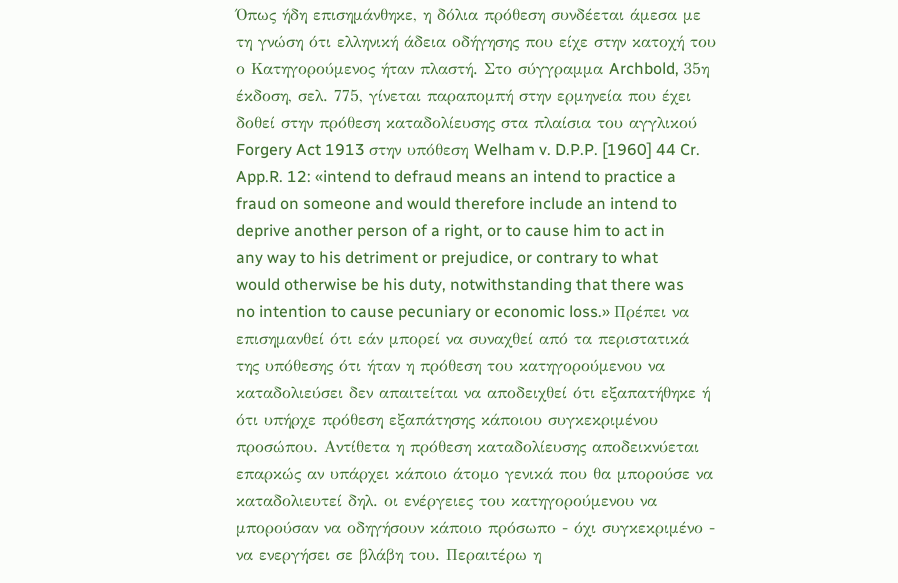Όπως ήδη επισημάνθηκε, η δόλια πρόθεση συνδέεται άμεσα με τη γνώση ότι ελληνική άδεια οδήγησης που είχε στην κατοχή του ο Κατηγορούμενος ήταν πλαστή. Στο σύγγραμμα Archbold, 35η έκδοση, σελ. 775, γίνεται παραπομπή στην ερμηνεία που έχει δοθεί στην πρόθεση καταδολίευσης στα πλαίσια του αγγλικού Forgery Act 1913 στην υπόθεση Welham v. D.P.P. [1960] 44 Cr. App.R. 12: «intend to defraud means an intend to practice a fraud on someone and would therefore include an intend to deprive another person of a right, or to cause him to act in any way to his detriment or prejudice, or contrary to what would otherwise be his duty, notwithstanding that there was no intention to cause pecuniary or economic loss.» Πρέπει να επισημανθεί ότι εάν μπορεί να συναχθεί από τα περιστατικά της υπόθεσης ότι ήταν η πρόθεση του κατηγορούμενου να καταδολιεύσει δεν απαιτείται να αποδειχθεί ότι εξαπατήθηκε ή ότι υπήρχε πρόθεση εξαπάτησης κάποιου συγκεκριμένου προσώπου. Αντίθετα η πρόθεση καταδολίευσης αποδεικνύεται επαρκώς αν υπάρχει κάποιο άτομο γενικά που θα μπορούσε να καταδολιευτεί δηλ. οι ενέργειες του κατηγορούμενου να μπορούσαν να οδηγήσουν κάποιο πρόσωπο - όχι συγκεκριμένο - να ενεργήσει σε βλάβη του. Περαιτέρω η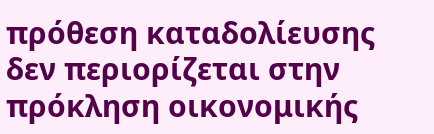πρόθεση καταδολίευσης δεν περιορίζεται στην πρόκληση οικονομικής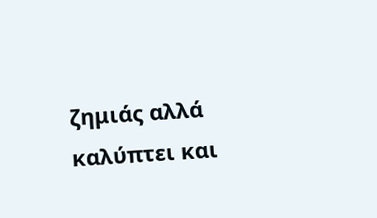ζημιάς αλλά καλύπτει και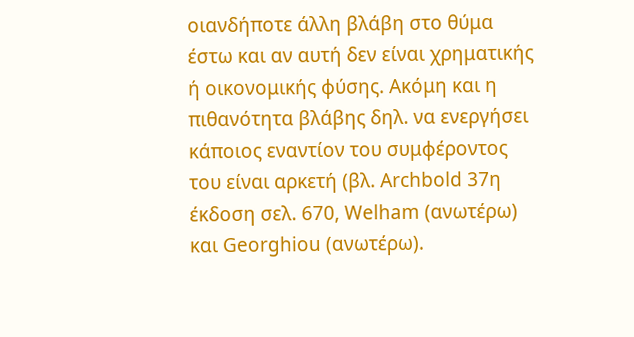οιανδήποτε άλλη βλάβη στο θύμα έστω και αν αυτή δεν είναι χρηματικής ή οικονομικής φύσης. Ακόμη και η πιθανότητα βλάβης δηλ. να ενεργήσει κάποιος εναντίον του συμφέροντος του είναι αρκετή (βλ. Archbold 37η έκδοση σελ. 670, Welham (ανωτέρω) και Georghiou (ανωτέρω).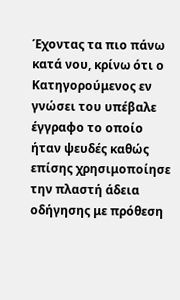Έχοντας τα πιο πάνω κατά νου, κρίνω ότι ο Κατηγορούμενος εν γνώσει του υπέβαλε έγγραφο το οποίο ήταν ψευδές καθώς επίσης χρησιμοποίησε την πλαστή άδεια οδήγησης με πρόθεση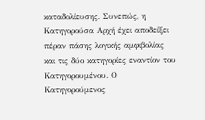καταδολίευσης. Συνεπώς, η Κατηγορούσα Αρχή έχει αποδείξει πέραν πάσης λογικής αμφιβολίας και τις δύο κατηγορίες εναντίον του Κατηγορουμένου. Ο Κατηγορούμενος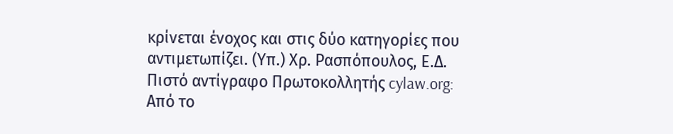κρίνεται ένοχος και στις δύο κατηγορίες που αντιμετωπίζει. (Υπ.) Χρ. Ρασπόπουλος, Ε.Δ. Πιστό αντίγραφο Πρωτοκολλητής cylaw.org: Από το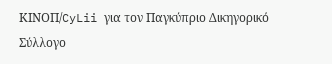ΚΙΝOΠ/CyLii για τον Παγκύπριο Δικηγορικό Σύλλογο